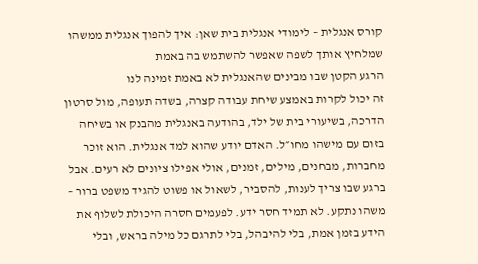קורס אנגלית – לימודי אנגלית בית שאן: איך להפוך אנגלית ממשהו שמלחיץ אותך לשפה שאפשר להשתמש בה באמת
הרגע הקטן שבו מבינים שהאנגלית לא באמת זמינה לנו
זה יכול לקרות באמצע שיחת עבודה קצרה, בשדה תעופה, מול סרטון הדרכה, בשיעורי בית של ילד, בהודעה באנגלית מהבנק או בשיחה בזום עם מישהו מחו״ל. האדם יודע שהוא למד אנגלית. הוא זוכר מחברות, מבחנים, מילים, זמנים, אולי אפילו ציונים לא רעים. אבל ברגע שבו צריך לענות, להסביר, לשאול או פשוט להגיד משפט ברור – משהו נתקע. לא תמיד חסר ידע. לפעמים חסרה היכולת לשלוף את הידע בזמן אמת, בלי להיבהל, בלי לתרגם כל מילה בראש, ובלי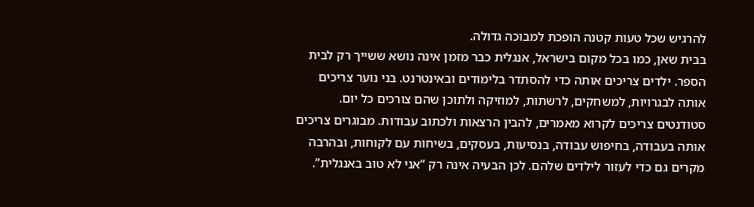להרגיש שכל טעות קטנה הופכת למבוכה גדולה.
בבית שאן, כמו בכל מקום בישראל, אנגלית כבר מזמן אינה נושא ששייך רק לבית הספר. ילדים צריכים אותה כדי להסתדר בלימודים ובאינטרנט. בני נוער צריכים אותה לבגרויות, למשחקים, לרשתות, למוזיקה ולתוכן שהם צורכים כל יום. סטודנטים צריכים לקרוא מאמרים, להבין הרצאות ולכתוב עבודות. מבוגרים צריכים אותה בעבודה, בחיפוש עבודה, בנסיעות, בעסקים, בשיחות עם לקוחות, ובהרבה מקרים גם כדי לעזור לילדים שלהם. לכן הבעיה אינה רק “אני לא טוב באנגלית”.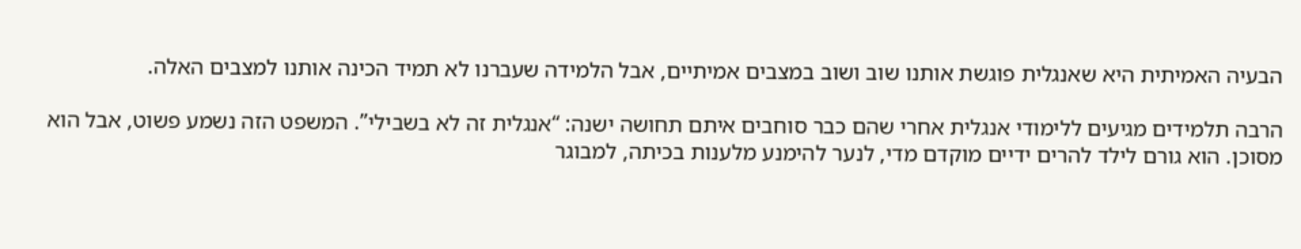הבעיה האמיתית היא שאנגלית פוגשת אותנו שוב ושוב במצבים אמיתיים, אבל הלמידה שעברנו לא תמיד הכינה אותנו למצבים האלה.

הרבה תלמידים מגיעים ללימודי אנגלית אחרי שהם כבר סוחבים איתם תחושה ישנה: “אנגלית זה לא בשבילי”. המשפט הזה נשמע פשוט, אבל הוא מסוכן. הוא גורם לילד להרים ידיים מוקדם מדי, לנער להימנע מלענות בכיתה, למבוגר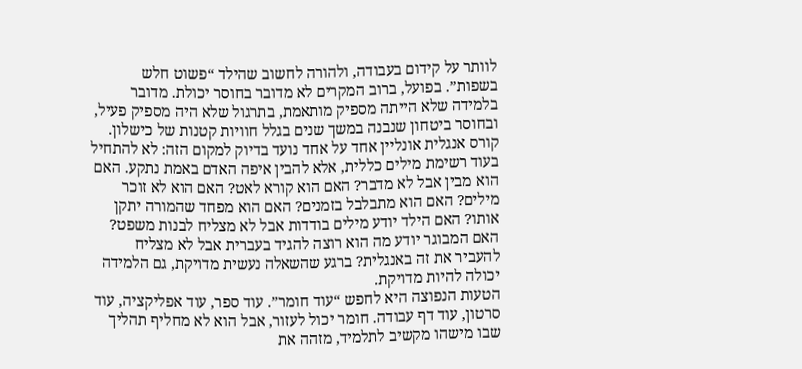לוותר על קידום בעבודה, ולהורה לחשוב שהילד “פשוט חלש בשפות”. בפועל, ברוב המקרים לא מדובר בחוסר יכולת. מדובר בלמידה שלא הייתה מספיק מותאמת, בתרגול שלא היה מספיק פעיל, ובחוסר ביטחון שנבנה במשך שנים בגלל חוויות קטנות של כישלון.
קורס אנגלית אונליין אחד על אחד נועד בדיוק למקום הזה: לא להתחיל בעוד רשימת מילים כללית, אלא להבין איפה האדם באמת נתקע. האם הוא מבין אבל לא מדבר? האם הוא קורא לאט? האם הוא לא זוכר מילים? האם הוא מתבלבל בזמנים? האם הוא מפחד שהמורה יתקן אותו? האם הילד יודע מילים בודדות אבל לא מצליח לבנות משפט? האם המבוגר יודע מה הוא רוצה להגיד בעברית אבל לא מצליח להעביר את זה באנגלית? ברגע שהשאלה נעשית מדויקת, גם הלמידה יכולה להיות מדויקת.
הטעות הנפוצה היא לחפש “עוד חומר”. עוד ספר, עוד אפליקציה, עוד סרטון, עוד דף עבודה. חומר יכול לעזור, אבל הוא לא מחליף תהליך שבו מישהו מקשיב לתלמיד, מזהה את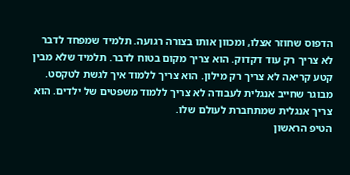הדפוס שחוזר אצלו, ומכוון אותו בצורה רגועה. תלמיד שמפחד לדבר לא צריך רק עוד דקדוק. הוא צריך מקום בטוח לדבר. תלמיד שלא מבין קטע קריאה לא צריך רק מילון. הוא צריך ללמוד איך לגשת לטקסט. מבוגר שחייב אנגלית לעבודה לא צריך ללמוד משפטים של ילדים. הוא צריך אנגלית שמתחברת לעולם שלו.
הטיפ הראשון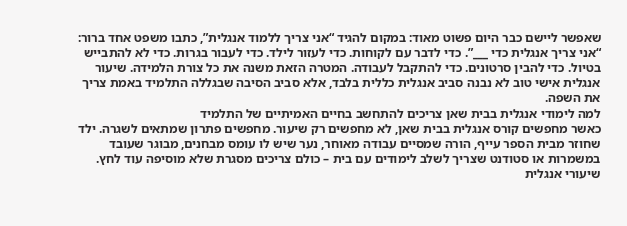שאפשר ליישם כבר היום פשוט מאוד: במקום להגיד “אני צריך ללמוד אנגלית”, כתבו משפט אחד ברור: “אני צריך אנגלית כדי ___”. כדי לדבר עם לקוחות. כדי לעזור לילד. כדי לעבור בגרות. כדי לא להתבייש בטיול. כדי להבין סרטונים. כדי להתקבל לעבודה. המטרה הזאת משנה את כל צורת הלמידה. שיעור אנגלית אישי טוב לא נבנה סביב אנגלית כללית בלבד, אלא סביב הסיבה שבגללה התלמיד באמת צריך את השפה.
למה לימודי אנגלית בבית שאן צריכים להתחשב בחיים האמיתיים של התלמיד
כאשר מחפשים קורס אנגלית בבית שאן, לא מחפשים רק שיעור. מחפשים פתרון שמתאים לשגרה. ילד שחוזר מבית הספר עייף, הורה שמסיים עבודה מאוחר, נער שיש לו עומס מבחנים, מבוגר שעובד במשמרות או סטודנט שצריך לשלב לימודים עם בית – כולם צריכים מסגרת שלא מוסיפה עוד לחץ. שיעורי אנגלית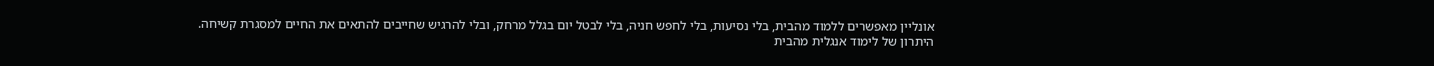אונליין מאפשרים ללמוד מהבית, בלי נסיעות, בלי לחפש חניה, בלי לבטל יום בגלל מרחק, ובלי להרגיש שחייבים להתאים את החיים למסגרת קשיחה.
היתרון של לימוד אנגלית מהבית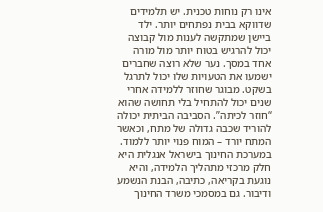אינו רק נוחות טכנית. יש תלמידים שדווקא בבית נפתחים יותר. ילד ביישן שמתקשה לענות מול קבוצה יכול להרגיש בטוח יותר מול מורה אחד במסך. נער שלא רוצה שחברים ישמעו את הטעויות שלו יכול לתרגל בשקט. מבוגר שחוזר ללמידה אחרי שנים יכול להתחיל בלי תחושה שהוא “חוזר לכיתה”. הסביבה הביתית יכולה להוריד שכבה גדולה של מתח, וכאשר המתח יורד – המוח פנוי יותר ללמוד.
במערכת החינוך בישראל אנגלית היא חלק מרכזי מתהליך הלמידה, והיא נוגעת בקריאה, כתיבה, הבנת הנשמע ודיבור. גם במסמכי משרד החינוך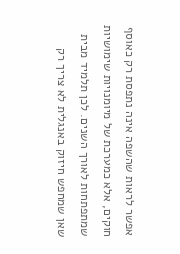אפשר לראות שהשפה אינה נתפסת רק כאוסף חוקים, אלא כמערכת של מיומנויות שימושיות שמתפתחות לאורך השנים. לכן תלמיד מבית שאן שמחפש חיזוק באנגלית לא צריך רק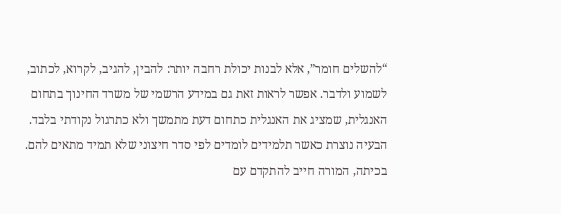“להשלים חומר”, אלא לבנות יכולת רחבה יותר: להבין, להגיב, לקרוא, לכתוב, לשמוע ולדבר. אפשר לראות זאת גם במידע הרשמי של משרד החינוך בתחום האנגלית, שמציג את האנגלית כתחום דעת מתמשך ולא כתרגול נקודתי בלבד.
הבעיה נוצרת כאשר תלמידים לומדים לפי סדר חיצוני שלא תמיד מתאים להם. בכיתה, המורה חייב להתקדם עם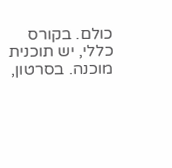כולם. בקורס כללי, יש תוכנית מוכנה. בסרטון,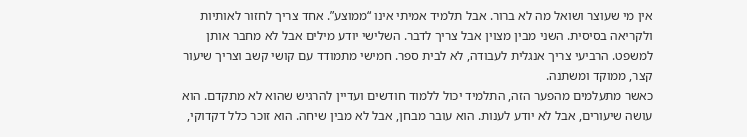אין מי שעוצר ושואל מה לא ברור. אבל תלמיד אמיתי אינו “ממוצע”. אחד צריך לחזור לאותיות ולקריאה בסיסית. השני מבין מצוין אבל צריך לדבר. השלישי יודע מילים אבל לא מחבר אותן למשפט. הרביעי צריך אנגלית לעבודה, לא לבית ספר. חמישי מתמודד עם קושי קשב וצריך שיעור קצר, ממוקד ומשתנה.
כאשר מתעלמים מהפער הזה, התלמיד יכול ללמוד חודשים ועדיין להרגיש שהוא לא מתקדם. הוא עושה שיעורים, אבל לא יודע לענות. הוא עובר מבחן, אבל לא מבין שיחה. הוא זוכר כלל דקדוקי,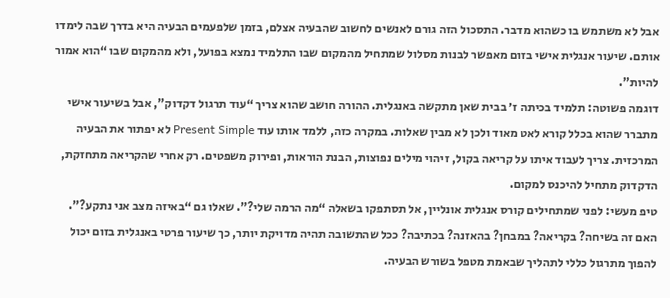אבל לא משתמש בו כשהוא מדבר. התסכול הזה גורם לאנשים לחשוב שהבעיה אצלם, בזמן שלפעמים הבעיה היא בדרך שבה לימדו אותם. שיעור אנגלית אישי בזום מאפשר לבנות מסלול שמתחיל מהמקום שבו התלמיד נמצא בפועל, ולא מהמקום שבו “הוא אמור להיות”.
דוגמה פשוטה: תלמיד בכיתה ז׳ בבית שאן מתקשה באנגלית. ההורה חושב שהוא צריך “עוד תרגול דקדוק”, אבל בשיעור אישי מתברר שהוא בכלל קורא לאט מאוד ולכן לא מבין שאלות. במקרה כזה, ללמד אותו עוד Present Simple לא יפתור את הבעיה המרכזית. צריך לעבוד איתו על קריאה בקול, זיהוי מילים נפוצות, הבנת הוראות, ופירוק משפטים. רק אחרי שהקריאה מתחזקת, הדקדוק מתחיל להיכנס למקום.
טיפ מעשי: לפני שמתחילים קורס אנגלית אונליין, אל תסתפקו בשאלה “מה הרמה שלי?”. שאלו גם “באיזה מצב אני נתקע?”. האם זה בשיחה? בקריאה? במבחן? בהאזנה? בכתיבה? ככל שהתשובה תהיה מדויקת יותר, כך שיעור פרטי באנגלית בזום יכול להפוך מתרגול כללי לתהליך שבאמת מטפל בשורש הבעיה.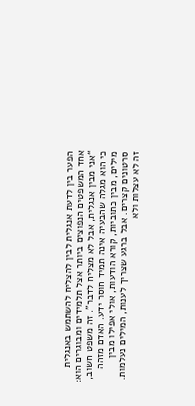הפער בין לדעת אנגלית לבין להצליח להשתמש באנגלית
אחד המשפטים הנפוצים ביותר אצל תלמידים ומבוגרים הוא: “אני מבין אנגלית, אבל לא מצליח לדבר”. זה משפט חשוב, כי הוא מגלה שהבעיה אינה תמיד חוסר ידע. האדם מזהה מילים, מבין כתוביות, קורא הודעות, אולי אפילו מבין סרטונים קצרים. אבל ברגע שצריך לענות, המילים נעלמות. זה לא עצלות ולא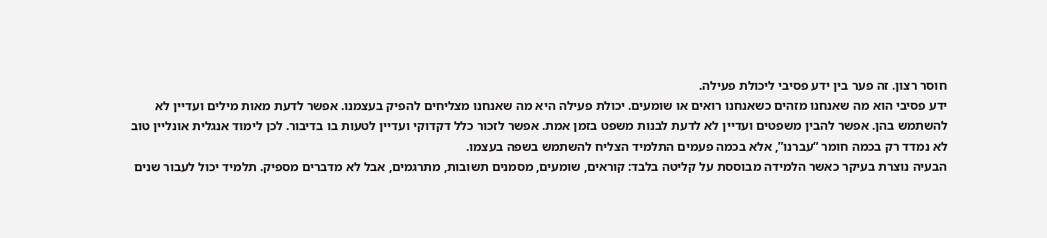חוסר רצון. זה פער בין ידע פסיבי ליכולת פעילה.
ידע פסיבי הוא מה שאנחנו מזהים כשאנחנו רואים או שומעים. יכולת פעילה היא מה שאנחנו מצליחים להפיק בעצמנו. אפשר לדעת מאות מילים ועדיין לא להשתמש בהן. אפשר להבין משפטים ועדיין לא לדעת לבנות משפט בזמן אמת. אפשר לזכור כלל דקדוקי ועדיין לטעות בו בדיבור. לכן לימוד אנגלית אונליין טוב לא נמדד רק בכמה חומר “עברנו”, אלא בכמה פעמים התלמיד הצליח להשתמש בשפה בעצמו.
הבעיה נוצרת בעיקר כאשר הלמידה מבוססת על קליטה בלבד: קוראים, שומעים, מסמנים תשובות, מתרגמים, אבל לא מדברים מספיק. תלמיד יכול לעבור שנים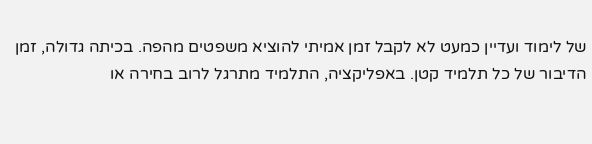של לימוד ועדיין כמעט לא לקבל זמן אמיתי להוציא משפטים מהפה. בכיתה גדולה, זמן הדיבור של כל תלמיד קטן. באפליקציה, התלמיד מתרגל לרוב בחירה או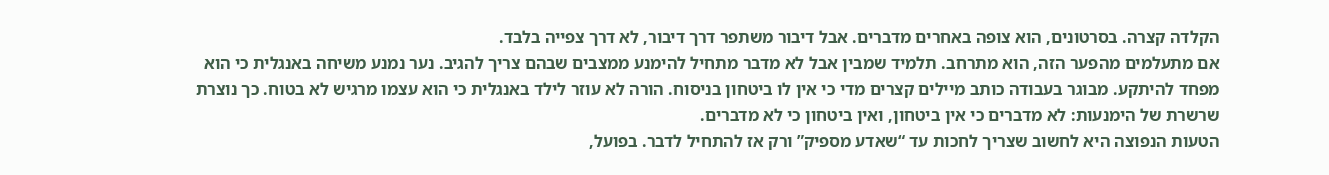הקלדה קצרה. בסרטונים, הוא צופה באחרים מדברים. אבל דיבור משתפר דרך דיבור, לא דרך צפייה בלבד.
אם מתעלמים מהפער הזה, הוא מתרחב. תלמיד שמבין אבל לא מדבר מתחיל להימנע ממצבים שבהם צריך להגיב. נער נמנע משיחה באנגלית כי הוא מפחד להיתקע. מבוגר בעבודה כותב מיילים קצרים מדי כי אין לו ביטחון בניסוח. הורה לא עוזר לילד באנגלית כי הוא עצמו מרגיש לא בטוח. כך נוצרת שרשרת של הימנעות: לא מדברים כי אין ביטחון, ואין ביטחון כי לא מדברים.
הטעות הנפוצה היא לחשוב שצריך לחכות עד “שאדע מספיק” ורק אז להתחיל לדבר. בפועל,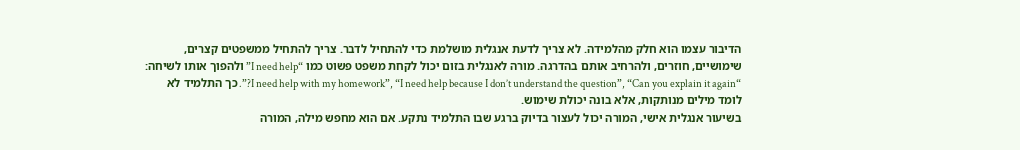הדיבור עצמו הוא חלק מהלמידה. לא צריך לדעת אנגלית מושלמת כדי להתחיל לדבר. צריך להתחיל ממשפטים קצרים, שימושיים, חוזרים, ולהרחיב אותם בהדרגה. מורה לאנגלית בזום יכול לקחת משפט פשוט כמו “I need help” ולהפוך אותו לשיחה: “I need help with my homework”, “I need help because I don’t understand the question”, “Can you explain it again?”. כך התלמיד לא לומד מילים מנותקות, אלא בונה יכולת שימוש.
בשיעור אנגלית אישי, המורה יכול לעצור בדיוק ברגע שבו התלמיד נתקע. אם הוא מחפש מילה, המורה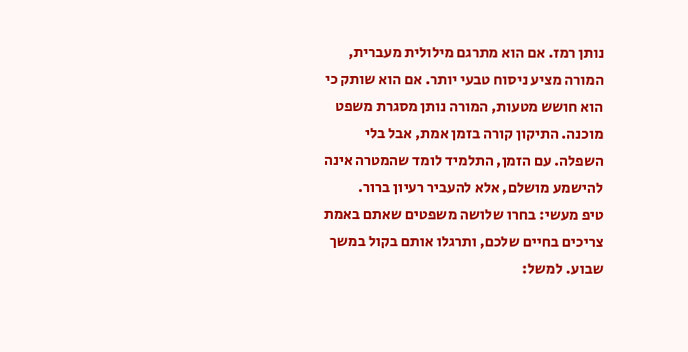נותן רמז. אם הוא מתרגם מילולית מעברית, המורה מציע ניסוח טבעי יותר. אם הוא שותק כי הוא חושש מטעות, המורה נותן מסגרת משפט מוכנה. התיקון קורה בזמן אמת, אבל בלי השפלה. עם הזמן, התלמיד לומד שהמטרה אינה להישמע מושלם, אלא להעביר רעיון ברור.
טיפ מעשי: בחרו שלושה משפטים שאתם באמת צריכים בחיים שלכם, ותרגלו אותם בקול במשך שבוע. למשל: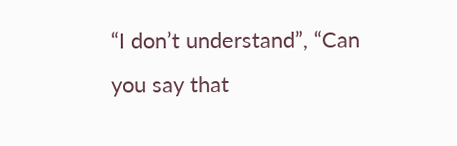“I don’t understand”, “Can you say that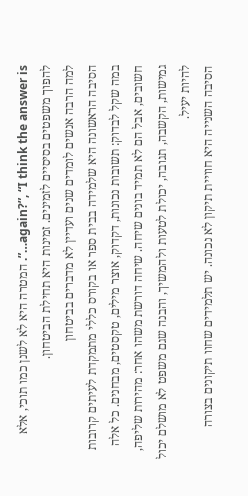again?”, “I think the answer is…”. המטרה היא לא לשנן כמו תוכי, אלא להפוך משפטים בסיסיים לזמינים. זמינות היא תחילת הביטחון.
למה הרבה אנשים לומדים שנים ועדיין לא מדברים בביטחון
הסיבה הראשונה היא שלמידה בבית ספר או בקורס כללי מתמקדת לעיתים קרובות במה שקל לבדוק: תשובות נכונות, דקדוק, אוצר מילים, טקסטים, מבחנים. כל אלה חשובים, אבל הם לא תמיד בונים שיחה. שיחה דורשת משהו אחר: מהירות שליפה, גמישות, הקשבה, תגובה, יכולת לטעות ולהמשיך, והבנה שגם משפט לא מושלם יכול להיות יעיל.
הסיבה השנייה היא חוויית תיקון לא נכונה. יש תלמידים שחוו תיקונים בצורה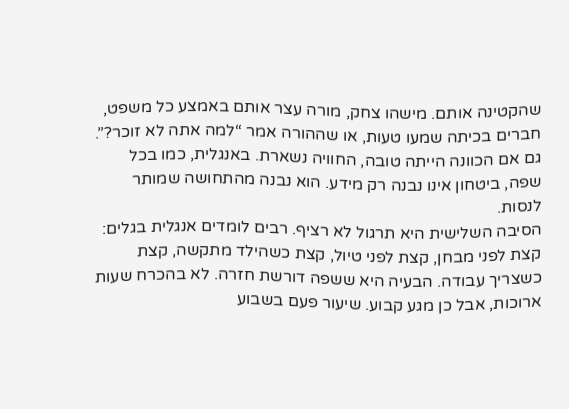שהקטינה אותם. מישהו צחק, מורה עצר אותם באמצע כל משפט, חברים בכיתה שמעו טעות, או שההורה אמר “למה אתה לא זוכר?”. גם אם הכוונה הייתה טובה, החוויה נשארת. באנגלית, כמו בכל שפה, ביטחון אינו נבנה רק מידע. הוא נבנה מהתחושה שמותר לנסות.
הסיבה השלישית היא תרגול לא רציף. רבים לומדים אנגלית בגלים: קצת לפני מבחן, קצת לפני טיול, קצת כשהילד מתקשה, קצת כשצריך עבודה. הבעיה היא ששפה דורשת חזרה. לא בהכרח שעות ארוכות, אבל כן מגע קבוע. שיעור פעם בשבוע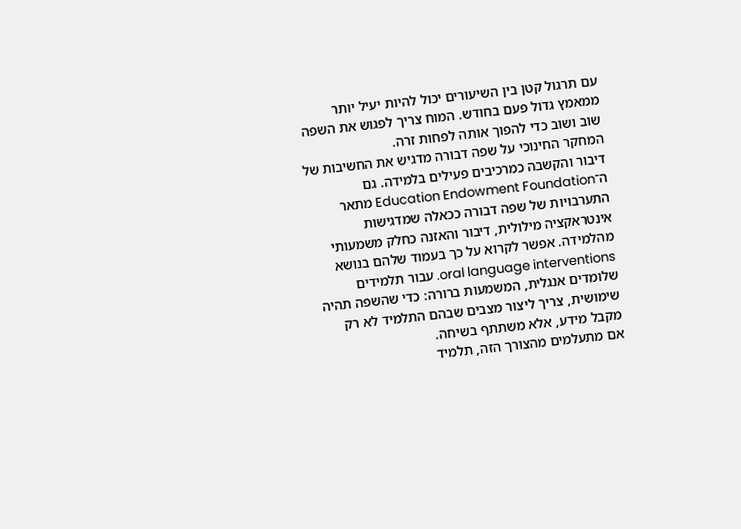עם תרגול קטן בין השיעורים יכול להיות יעיל יותר ממאמץ גדול פעם בחודש. המוח צריך לפגוש את השפה שוב ושוב כדי להפוך אותה לפחות זרה.
המחקר החינוכי על שפה דבורה מדגיש את החשיבות של דיבור והקשבה כמרכיבים פעילים בלמידה. גם ה־Education Endowment Foundation מתאר התערבויות של שפה דבורה ככאלה שמדגישות אינטראקציה מילולית, דיבור והאזנה כחלק משמעותי מהלמידה. אפשר לקרוא על כך בעמוד שלהם בנושא oral language interventions. עבור תלמידים שלומדים אנגלית, המשמעות ברורה: כדי שהשפה תהיה שימושית, צריך ליצור מצבים שבהם התלמיד לא רק מקבל מידע, אלא משתתף בשיחה.
אם מתעלמים מהצורך הזה, תלמיד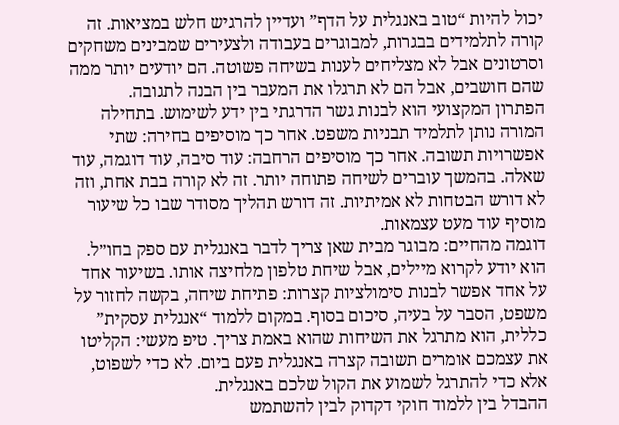יכול להיות “טוב באנגלית על הדף” ועדיין להרגיש חלש במציאות. זה קורה לתלמידים בבגרות, למבוגרים בעבודה ולצעירים שמבינים משחקים וסרטונים אבל לא מצליחים לענות בשיחה פשוטה. הם יודעים יותר ממה שהם חושבים, אבל הם לא תרגלו את המעבר בין הבנה לתגובה.
הפתרון המקצועי הוא לבנות גשר הדרגתי בין ידע לשימוש. בתחילה המורה נותן לתלמיד תבניות משפט. אחר כך מוסיפים בחירה: שתי אפשרויות תשובה. אחר כך מוסיפים הרחבה: עוד סיבה, עוד דוגמה, עוד שאלה. בהמשך עוברים לשיחה פתוחה יותר. זה לא קורה בבת אחת, וזה לא דורש הבטחות לא אמיתיות. זה דורש תהליך מסודר שבו כל שיעור מוסיף עוד מעט עצמאות.
דוגמה מהחיים: מבוגר מבית שאן צריך לדבר באנגלית עם ספק בחו״ל. הוא יודע לקרוא מיילים, אבל שיחת טלפון מלחיצה אותו. בשיעור אחד על אחד אפשר לבנות סימולציות קצרות: פתיחת שיחה, בקשה לחזור על משפט, הסבר על בעיה, סיכום בסוף. במקום ללמוד “אנגלית עסקית” כללית, הוא מתרגל את השיחות שהוא באמת צריך. טיפ מעשי: הקליטו את עצמכם אומרים תשובה קצרה באנגלית פעם ביום. לא כדי לשפוט, אלא כדי להתרגל לשמוע את הקול שלכם באנגלית.
ההבדל בין ללמוד חוקי דקדוק לבין להשתמש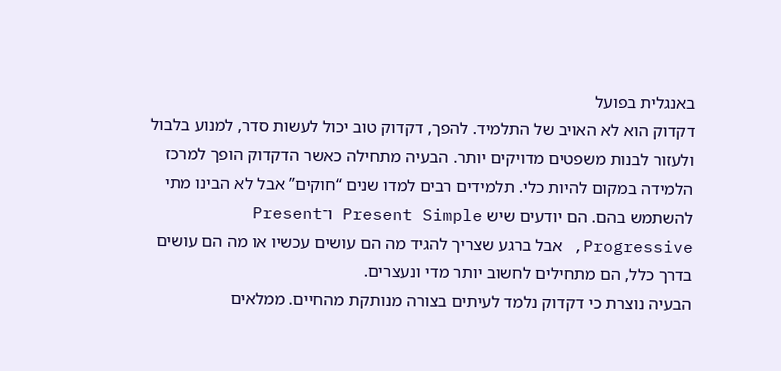באנגלית בפועל
דקדוק הוא לא האויב של התלמיד. להפך, דקדוק טוב יכול לעשות סדר, למנוע בלבול ולעזור לבנות משפטים מדויקים יותר. הבעיה מתחילה כאשר הדקדוק הופך למרכז הלמידה במקום להיות כלי. תלמידים רבים למדו שנים “חוקים” אבל לא הבינו מתי להשתמש בהם. הם יודעים שיש Present Simple ו־Present Progressive, אבל ברגע שצריך להגיד מה הם עושים עכשיו או מה הם עושים בדרך כלל, הם מתחילים לחשוב יותר מדי ונעצרים.
הבעיה נוצרת כי דקדוק נלמד לעיתים בצורה מנותקת מהחיים. ממלאים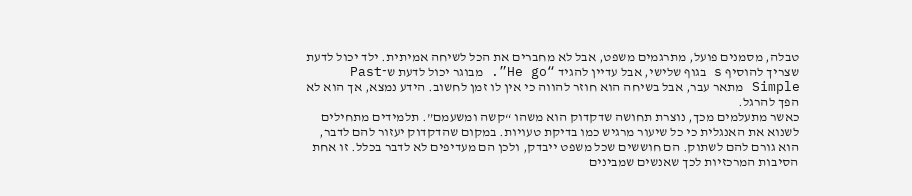טבלה, מסמנים פועל, מתרגמים משפט, אבל לא מחברים את הכל לשיחה אמיתית. ילד יכול לדעת שצריך להוסיף s בגוף שלישי, אבל עדיין להגיד “He go”. מבוגר יכול לדעת ש־Past Simple מתאר עבר, אבל בשיחה הוא חוזר להווה כי אין לו זמן לחשוב. הידע נמצא, אך הוא לא הפך להרגל.
כאשר מתעלמים מכך, נוצרת תחושה שדקדוק הוא משהו “קשה ומשעמם”. תלמידים מתחילים לשנוא את האנגלית כי כל שיעור מרגיש כמו בדיקת טעויות. במקום שהדקדוק יעזור להם לדבר, הוא גורם להם לשתוק. הם חוששים שכל משפט ייבדק, ולכן הם מעדיפים לא לדבר בכלל. זו אחת הסיבות המרכזיות לכך שאנשים שמבינים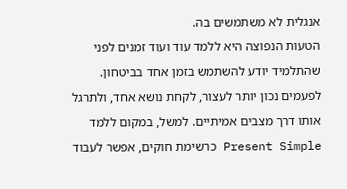אנגלית לא משתמשים בה.
הטעות הנפוצה היא ללמד עוד ועוד זמנים לפני שהתלמיד יודע להשתמש בזמן אחד בביטחון. לפעמים נכון יותר לעצור, לקחת נושא אחד, ולתרגל אותו דרך מצבים אמיתיים. למשל, במקום ללמד Present Simple כרשימת חוקים, אפשר לעבוד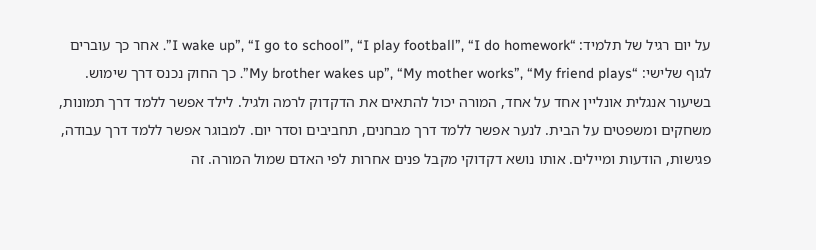על יום רגיל של תלמיד: “I wake up”, “I go to school”, “I play football”, “I do homework”. אחר כך עוברים לגוף שלישי: “My brother wakes up”, “My mother works”, “My friend plays”. כך החוק נכנס דרך שימוש.
בשיעור אנגלית אונליין אחד על אחד, המורה יכול להתאים את הדקדוק לרמה ולגיל. לילד אפשר ללמד דרך תמונות, משחקים ומשפטים על הבית. לנער אפשר ללמד דרך מבחנים, תחביבים וסדר יום. למבוגר אפשר ללמד דרך עבודה, פגישות, הודעות ומיילים. אותו נושא דקדוקי מקבל פנים אחרות לפי האדם שמול המורה. זה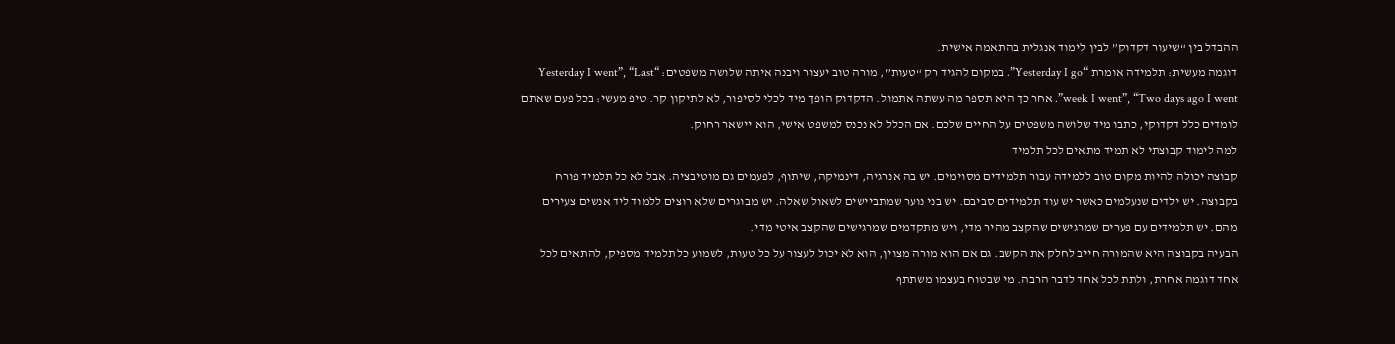ההבדל בין “שיעור דקדוק” לבין לימוד אנגלית בהתאמה אישית.
דוגמה מעשית: תלמידה אומרת “Yesterday I go”. במקום להגיד רק “טעות”, מורה טוב יעצור ויבנה איתה שלושה משפטים: “Yesterday I went”, “Last week I went”, “Two days ago I went”. אחר כך היא תספר מה עשתה אתמול. הדקדוק הופך מיד לכלי לסיפור, לא לתיקון קר. טיפ מעשי: בכל פעם שאתם לומדים כלל דקדוקי, כתבו מיד שלושה משפטים על החיים שלכם. אם הכלל לא נכנס למשפט אישי, הוא יישאר רחוק.
למה לימוד קבוצתי לא תמיד מתאים לכל תלמיד
קבוצה יכולה להיות מקום טוב ללמידה עבור תלמידים מסוימים. יש בה אנרגיה, דינמיקה, שיתוף, לפעמים גם מוטיבציה. אבל לא כל תלמיד פורח בקבוצה. יש ילדים שנעלמים כאשר יש עוד תלמידים סביבם. יש בני נוער שמתביישים לשאול שאלה. יש מבוגרים שלא רוצים ללמוד ליד אנשים צעירים מהם. יש תלמידים עם פערים שמרגישים שהקצב מהיר מדי, ויש מתקדמים שמרגישים שהקצב איטי מדי.
הבעיה בקבוצה היא שהמורה חייב לחלק את הקשב. גם אם הוא מורה מצוין, הוא לא יכול לעצור על כל טעות, לשמוע כל תלמיד מספיק, להתאים לכל אחד דוגמה אחרת, ולתת לכל אחד לדבר הרבה. מי שבטוח בעצמו משתתף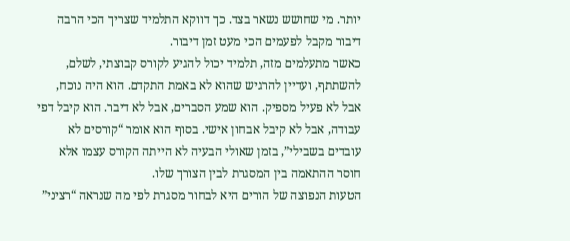יותר. מי שחושש נשאר בצד. כך דווקא התלמיד שצריך הכי הרבה דיבור מקבל לפעמים הכי מעט זמן דיבור.
כאשר מתעלמים מזה, תלמיד יכול להגיע לקורס קבוצתי, לשלם, להשתתף, ועדיין להרגיש שהוא לא באמת התקדם. הוא היה נוכח, אבל לא פעיל מספיק. הוא שמע הסברים, אבל לא דיבר. הוא קיבל דפי עבודה, אבל לא קיבל אבחון אישי. בסוף הוא אומר “קורסים לא עובדים בשבילי”, בזמן שאולי הבעיה לא הייתה הקורס עצמו אלא חוסר ההתאמה בין המסגרת לבין הצורך שלו.
הטעות הנפוצה של הורים היא לבחור מסגרת לפי מה שנראה “רציני”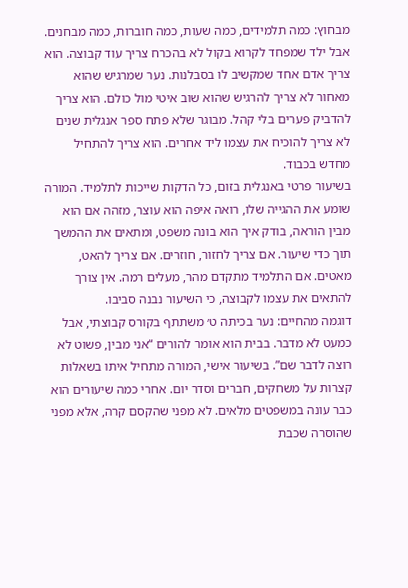מבחוץ: כמה תלמידים, כמה שעות, כמה חוברות, כמה מבחנים. אבל ילד שמפחד לקרוא בקול לא בהכרח צריך עוד קבוצה. הוא צריך אדם אחד שמקשיב לו בסבלנות. נער שמרגיש שהוא מאחור לא צריך להרגיש שהוא שוב איטי מול כולם. הוא צריך להדביק פערים בלי קהל. מבוגר שלא פתח ספר אנגלית שנים לא צריך להוכיח את עצמו ליד אחרים. הוא צריך להתחיל מחדש בכבוד.
בשיעור פרטי באנגלית בזום, כל הדקות שייכות לתלמיד. המורה שומע את ההגייה שלו, רואה איפה הוא עוצר, מזהה אם הוא מבין הוראה, בודק איך הוא בונה משפט, ומתאים את ההמשך תוך כדי שיעור. אם צריך לחזור, חוזרים. אם צריך להאט, מאטים. אם התלמיד מתקדם מהר, מעלים רמה. אין צורך להתאים את עצמו לקבוצה, כי השיעור נבנה סביבו.
דוגמה מהחיים: נער בכיתה ט׳ משתתף בקורס קבוצתי, אבל כמעט לא מדבר. בבית הוא אומר להורים “אני מבין, פשוט לא רוצה לדבר שם”. בשיעור אישי, המורה מתחיל איתו בשאלות קצרות על משחקים, חברים וסדר יום. אחרי כמה שיעורים הוא כבר עונה במשפטים מלאים. לא מפני שהקסם קרה, אלא מפני שהוסרה שכבת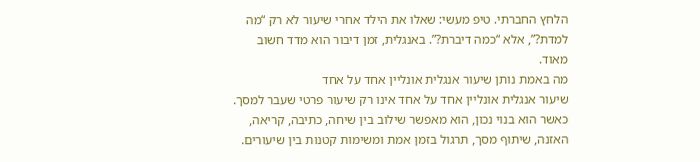הלחץ החברתי. טיפ מעשי: שאלו את הילד אחרי שיעור לא רק “מה למדת?”, אלא “כמה דיברת?”. באנגלית, זמן דיבור הוא מדד חשוב מאוד.
מה באמת נותן שיעור אנגלית אונליין אחד על אחד
שיעור אנגלית אונליין אחד על אחד אינו רק שיעור פרטי שעבר למסך. כאשר הוא בנוי נכון, הוא מאפשר שילוב בין שיחה, כתיבה, קריאה, האזנה, שיתוף מסך, תרגול בזמן אמת ומשימות קטנות בין שיעורים.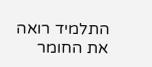התלמיד רואה את החומר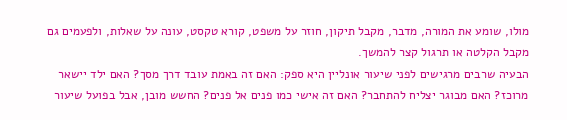מולו, שומע את המורה, מדבר, מקבל תיקון, חוזר על משפט, קורא טקסט, עונה על שאלות, ולפעמים גם מקבל הקלטה או תרגול קצר להמשך.
הבעיה שרבים מרגישים לפני שיעור אונליין היא ספק: האם זה באמת עובד דרך מסך? האם ילד יישאר מרוכז? האם מבוגר יצליח להתחבר? האם זה אישי כמו פנים אל פנים? החשש מובן, אבל בפועל שיעור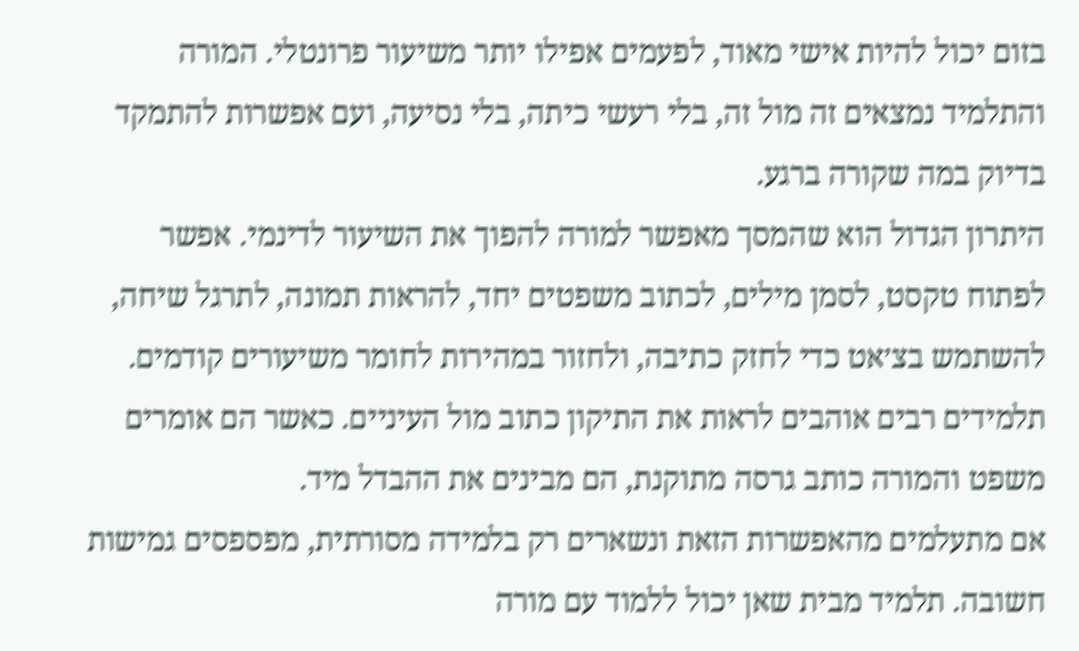בזום יכול להיות אישי מאוד, לפעמים אפילו יותר משיעור פרונטלי. המורה והתלמיד נמצאים זה מול זה, בלי רעשי כיתה, בלי נסיעה, ועם אפשרות להתמקד בדיוק במה שקורה ברגע.
היתרון הגדול הוא שהמסך מאפשר למורה להפוך את השיעור לדינמי. אפשר לפתוח טקסט, לסמן מילים, לכתוב משפטים יחד, להראות תמונה, לתרגל שיחה, להשתמש בצ׳אט כדי לחזק כתיבה, ולחזור במהירות לחומר משיעורים קודמים. תלמידים רבים אוהבים לראות את התיקון כתוב מול העיניים. כאשר הם אומרים משפט והמורה כותב גרסה מתוקנת, הם מבינים את ההבדל מיד.
אם מתעלמים מהאפשרות הזאת ונשארים רק בלמידה מסורתית, מפספסים גמישות חשובה. תלמיד מבית שאן יכול ללמוד עם מורה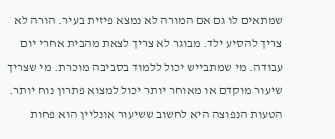שמתאים לו גם אם המורה לא נמצא פיזית בעיר. הורה לא צריך להסיע ילד. מבוגר לא צריך לצאת מהבית אחרי יום עבודה. מי שמתבייש יכול ללמוד בסביבה מוכרת. מי שצריך שיעור מוקדם או מאוחר יותר יכול למצוא פתרון נוח יותר.
הטעות הנפוצה היא לחשוב ששיעור אונליין הוא פחות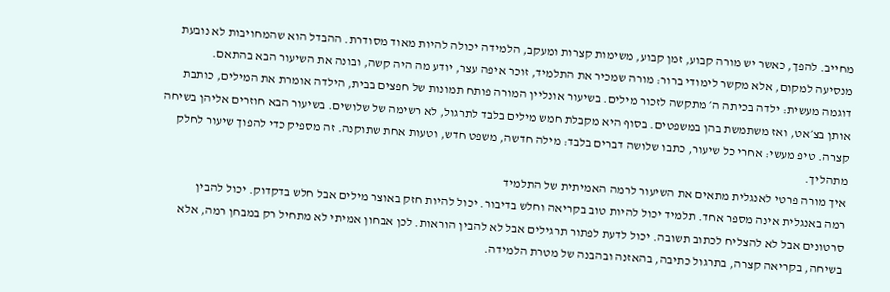מחייב. להפך, כאשר יש מורה קבוע, זמן קבוע, משימות קצרות ומעקב, הלמידה יכולה להיות מאוד מסודרת. ההבדל הוא שהמחויבות לא נובעת מנסיעה למקום, אלא מקשר לימודי ברור: מורה שמכיר את התלמיד, זוכר איפה עצר, יודע מה היה קשה, ובונה את השיעור הבא בהתאם.
דוגמה מעשית: ילדה בכיתה ה׳ מתקשה לזכור מילים. בשיעור אונליין המורה פותח תמונות של חפצים בבית, הילדה אומרת את המילים, כותבת אותן בצ׳אט, ואז משתמשת בהן במשפטים. בסוף היא מקבלת חמש מילים בלבד לתרגול, לא רשימה של שלושים. בשיעור הבא חוזרים אליהן בשיחה קצרה. טיפ מעשי: אחרי כל שיעור, כתבו שלושה דברים בלבד: מילה חדשה, משפט חדש, וטעות אחת שתוקנה. זה מספיק כדי להפוך שיעור לחלק מתהליך.
איך מורה פרטי לאנגלית מתאים את השיעור לרמה האמיתית של התלמיד
רמה באנגלית אינה מספר אחד. תלמיד יכול להיות טוב בקריאה וחלש בדיבור. יכול להיות חזק באוצר מילים אבל חלש בדקדוק. יכול להבין סרטונים אבל לא להצליח לכתוב תשובה. יכול לדעת לפתור תרגילים אבל לא להבין הוראות. לכן אבחון אמיתי לא מתחיל רק במבחן רמה, אלא בשיחה, בקריאה קצרה, בתרגול כתיבה, בהאזנה ובהבנה של מטרת הלמידה.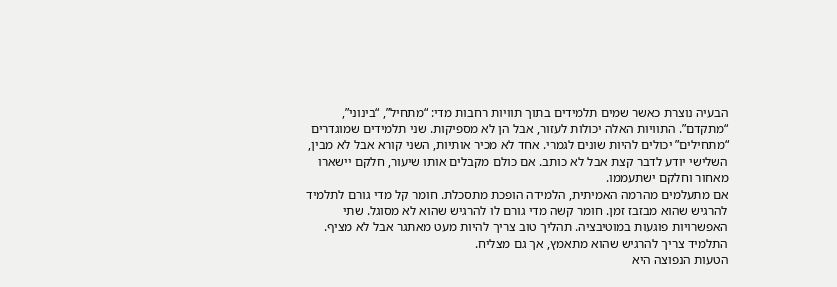הבעיה נוצרת כאשר שמים תלמידים בתוך תוויות רחבות מדי: “מתחיל”, “בינוני”, “מתקדם”. התוויות האלה יכולות לעזור, אבל הן לא מספיקות. שני תלמידים שמוגדרים “מתחילים” יכולים להיות שונים לגמרי. אחד לא מכיר אותיות, השני קורא אבל לא מבין, השלישי יודע לדבר קצת אבל לא כותב. אם כולם מקבלים אותו שיעור, חלקם יישארו מאחור וחלקם ישתעממו.
אם מתעלמים מהרמה האמיתית, הלמידה הופכת מתסכלת. חומר קל מדי גורם לתלמיד להרגיש שהוא מבזבז זמן. חומר קשה מדי גורם לו להרגיש שהוא לא מסוגל. שתי האפשרויות פוגעות במוטיבציה. תהליך טוב צריך להיות מעט מאתגר אבל לא מציף. התלמיד צריך להרגיש שהוא מתאמץ, אך גם מצליח.
הטעות הנפוצה היא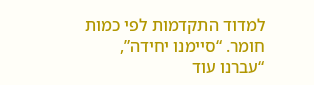למדוד התקדמות לפי כמות חומר. “סיימנו יחידה”, “עברנו עוד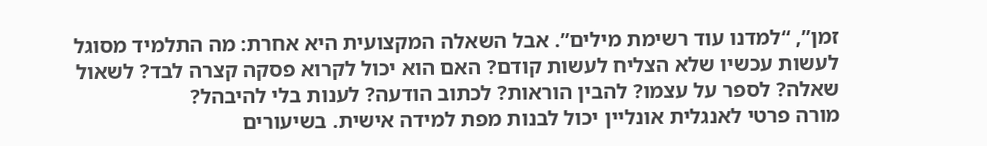זמן”, “למדנו עוד רשימת מילים”. אבל השאלה המקצועית היא אחרת: מה התלמיד מסוגל לעשות עכשיו שלא הצליח לעשות קודם? האם הוא יכול לקרוא פסקה קצרה לבד? לשאול שאלה? לספר על עצמו? להבין הוראות? לכתוב הודעה? לענות בלי להיבהל?
מורה פרטי לאנגלית אונליין יכול לבנות מפת למידה אישית. בשיעורים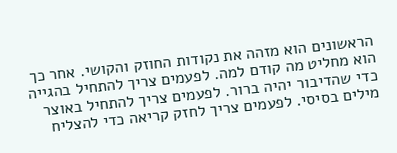הראשונים הוא מזהה את נקודות החוזק והקושי. אחר כך הוא מחליט מה קודם למה. לפעמים צריך להתחיל בהגייה כדי שהדיבור יהיה ברור. לפעמים צריך להתחיל באוצר מילים בסיסי. לפעמים צריך לחזק קריאה כדי להצליח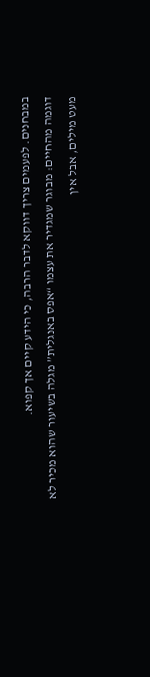במבחנים. לפעמים צריך דווקא לדבר הרבה, כי הידע קיים אך קפוא.
דוגמה מהחיים: מבוגר שמגדיר את עצמו “אפס באנגלית” מגלה בשיעור שהוא מכיר לא מעט מילים, אבל אין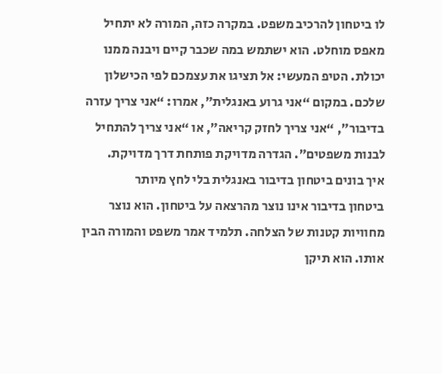לו ביטחון להרכיב משפט. במקרה כזה, המורה לא יתחיל מאפס מוחלט. הוא ישתמש במה שכבר קיים ויבנה ממנו יכולת. הטיפ המעשי: אל תציגו את עצמכם לפי הכישלון שלכם. במקום “אני גרוע באנגלית”, אמרו: “אני צריך עזרה בדיבור”, “אני צריך לחזק קריאה”, או “אני צריך להתחיל לבנות משפטים”. הגדרה מדויקת פותחת דרך מדויקת.
איך בונים ביטחון בדיבור באנגלית בלי לחץ מיותר
ביטחון בדיבור אינו נוצר מהרצאה על ביטחון. הוא נוצר מחוויות קטנות של הצלחה. תלמיד אמר משפט והמורה הבין אותו. הוא תיקן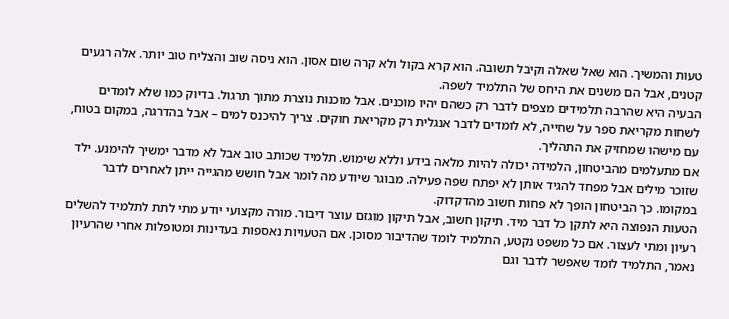טעות והמשיך. הוא שאל שאלה וקיבל תשובה. הוא קרא בקול ולא קרה שום אסון. הוא ניסה שוב והצליח טוב יותר. אלה רגעים קטנים, אבל הם משנים את היחס של התלמיד לשפה.
הבעיה היא שהרבה תלמידים מצפים לדבר רק כשהם יהיו מוכנים. אבל מוכנות נוצרת מתוך תרגול. בדיוק כמו שלא לומדים לשחות מקריאת ספר על שחייה, לא לומדים לדבר אנגלית רק מקריאת חוקים. צריך להיכנס למים – אבל בהדרגה, במקום בטוח, עם מישהו שמחזיק את התהליך.
אם מתעלמים מהביטחון, הלמידה יכולה להיות מלאה בידע וללא שימוש. תלמיד שכותב טוב אבל לא מדבר ימשיך להימנע. ילד שזוכר מילים אבל מפחד להגיד אותן לא יפתח שפה פעילה. מבוגר שיודע מה לומר אבל חושש מהגייה ייתן לאחרים לדבר במקומו. כך הביטחון הופך לא פחות חשוב מהדקדוק.
הטעות הנפוצה היא לתקן כל דבר מיד. תיקון חשוב, אבל תיקון מוגזם עוצר דיבור. מורה מקצועי יודע מתי לתת לתלמיד להשלים רעיון ומתי לעצור. אם כל משפט נקטע, התלמיד לומד שהדיבור מסוכן. אם הטעויות נאספות בעדינות ומטופלות אחרי שהרעיון נאמר, התלמיד לומד שאפשר לדבר וגם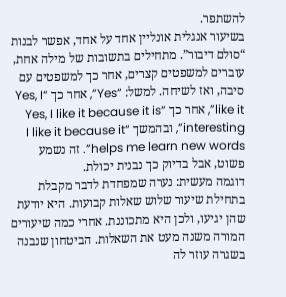להשתפר.
בשיעור אנגלית אונליין אחד על אחד, אפשר לבנות “סולם דיבור”. מתחילים בתשובות של מילה אחת, עוברים למשפטים קצרים, אחר כך למשפטים עם סיבה, ואז לשיחה. למשל: “Yes”, אחר כך “Yes, I like it”, אחר כך “Yes, I like it because it is interesting”, ובהמשך “I like it because it helps me learn new words”. זה נשמע פשוט, אבל בדיוק כך נבנית יכולת.
דוגמה מעשית: נערה שמפחדת לדבר מקבלת בתחילת שיעור שלוש שאלות קבועות. היא יודעת שהן יגיעו, ולכן היא מתכוננת. אחרי כמה שיעורים המורה משנה מעט את השאלות. הביטחון שנבנה בשגרה עוזר לה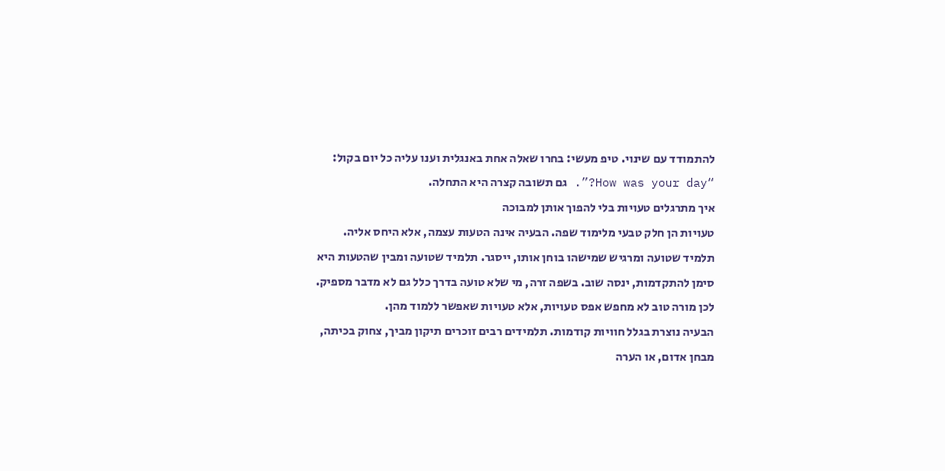להתמודד עם שינוי. טיפ מעשי: בחרו שאלה אחת באנגלית וענו עליה כל יום בקול: “How was your day?”. גם תשובה קצרה היא התחלה.
איך מתרגלים טעויות בלי להפוך אותן למבוכה
טעויות הן חלק טבעי מלימוד שפה. הבעיה אינה הטעות עצמה, אלא היחס אליה. תלמיד שטועה ומרגיש שמישהו בוחן אותו, ייסגר. תלמיד שטועה ומבין שהטעות היא סימן להתקדמות, ינסה שוב. בשפה זרה, מי שלא טועה בדרך כלל גם לא מדבר מספיק. לכן מורה טוב לא מחפש אפס טעויות, אלא טעויות שאפשר ללמוד מהן.
הבעיה נוצרת בגלל חוויות קודמות. תלמידים רבים זוכרים תיקון מביך, צחוק בכיתה, מבחן אדום, או הערה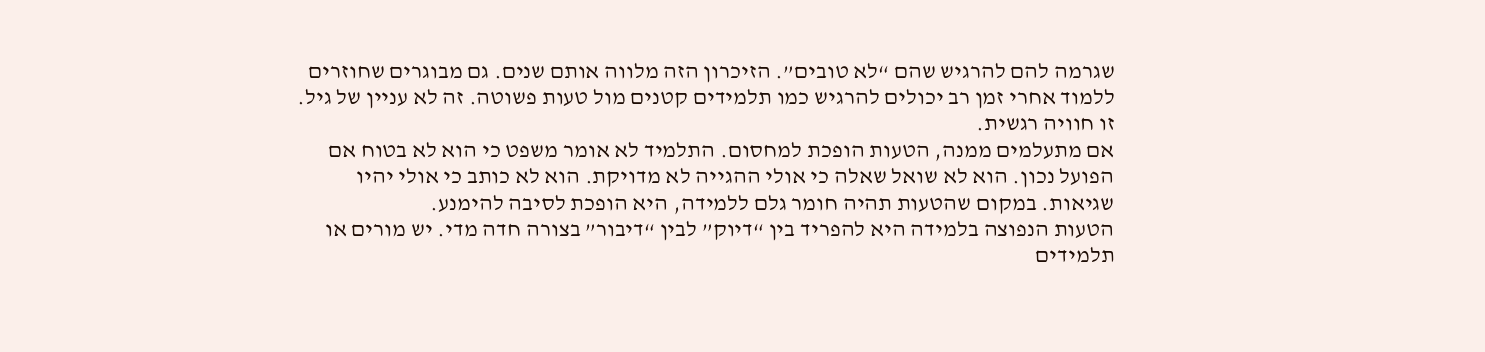שגרמה להם להרגיש שהם “לא טובים”. הזיכרון הזה מלווה אותם שנים. גם מבוגרים שחוזרים ללמוד אחרי זמן רב יכולים להרגיש כמו תלמידים קטנים מול טעות פשוטה. זה לא עניין של גיל. זו חוויה רגשית.
אם מתעלמים ממנה, הטעות הופכת למחסום. התלמיד לא אומר משפט כי הוא לא בטוח אם הפועל נכון. הוא לא שואל שאלה כי אולי ההגייה לא מדויקת. הוא לא כותב כי אולי יהיו שגיאות. במקום שהטעות תהיה חומר גלם ללמידה, היא הופכת לסיבה להימנע.
הטעות הנפוצה בלמידה היא להפריד בין “דיוק” לבין “דיבור” בצורה חדה מדי. יש מורים או תלמידים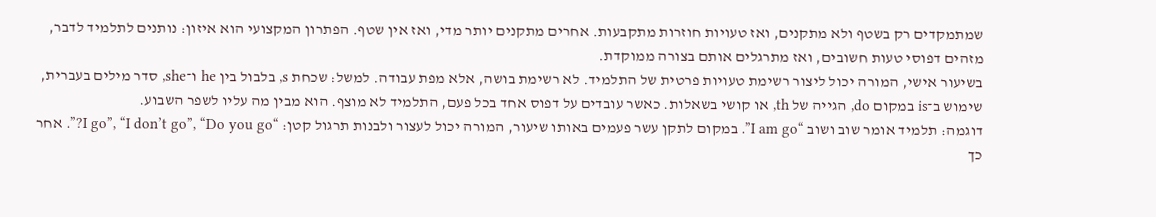שמתמקדים רק בשטף ולא מתקנים, ואז טעויות חוזרות מתקבעות. אחרים מתקנים יותר מדי, ואז אין שטף. הפתרון המקצועי הוא איזון: נותנים לתלמיד לדבר, מזהים דפוסי טעות חשובים, ואז מתרגלים אותם בצורה ממוקדת.
בשיעור אישי, המורה יכול ליצור רשימת טעויות פרטית של התלמיד. לא רשימת בושה, אלא מפת עבודה. למשל: שכחת s, בלבול בין he ו־she, סדר מילים בעברית, שימוש ב־is במקום do, הגייה של th, או קושי בשאלות. כאשר עובדים על דפוס אחד בכל פעם, התלמיד לא מוצף. הוא מבין מה עליו לשפר השבוע.
דוגמה: תלמיד אומר שוב ושוב “I am go”. במקום לתקן עשר פעמים באותו שיעור, המורה יכול לעצור ולבנות תרגול קטן: “I go”, “I don’t go”, “Do you go?”. אחר כך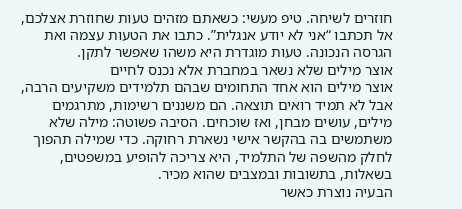חוזרים לשיחה. טיפ מעשי: כשאתם מזהים טעות שחוזרת אצלכם, אל תכתבו “אני לא יודע אנגלית”. כתבו את הטעות עצמה ואת הגרסה הנכונה. טעות מוגדרת היא משהו שאפשר לתקן.
אוצר מילים שלא נשאר במחברת אלא נכנס לחיים
אוצר מילים הוא אחד התחומים שבהם תלמידים משקיעים הרבה, אבל לא תמיד רואים תוצאה. הם משננים רשימות, מתרגמים מילים, עושים מבחן, ואז שוכחים. הסיבה פשוטה: מילה שלא משתמשים בה בהקשר אישי נשארת רחוקה. כדי שמילה תהפוך לחלק מהשפה של התלמיד, היא צריכה להופיע במשפטים, בשאלות, בתשובות ובמצבים שהוא מכיר.
הבעיה נוצרת כאשר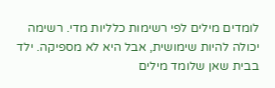לומדים מילים לפי רשימות כלליות מדי. רשימה יכולה להיות שימושית, אבל היא לא מספיקה. ילד בבית שאן שלומד מילים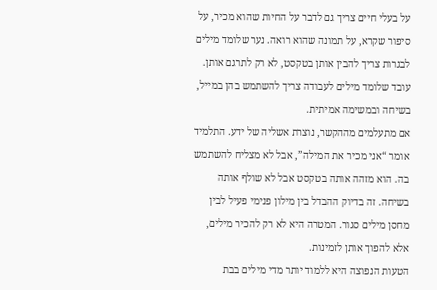על בעלי חיים צריך גם לדבר על החיות שהוא מכיר, על סיפור שקרא, על תמונה שהוא רואה. נער שלומד מילים לבגרות צריך להבין אותן בטקסט, לא רק לתרגם אותן. עובד שלומד מילים לעבודה צריך להשתמש בהן במייל, בשיחה ובמשימה אמיתית.
אם מתעלמים מההקשר, נוצרת אשליה של ידע. התלמיד אומר “אני מכיר את המילה”, אבל לא מצליח להשתמש בה. הוא מזהה אותה בטקסט אבל לא שולף אותה בשיחה. זה בדיוק ההבדל בין מילון פנימי פעיל לבין מחסן מילים סגור. המטרה היא לא רק להכיר מילים, אלא להפוך אותן לזמינות.
הטעות הנפוצה היא ללמוד יותר מדי מילים בבת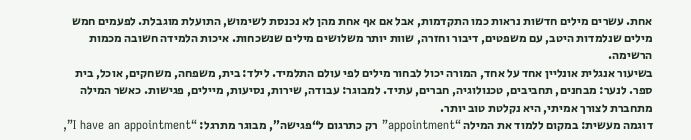אחת. עשרים מילים חדשות נראות כמו התקדמות, אבל אם אף אחת מהן לא נכנסת לשימוש, התועלת מוגבלת. לפעמים חמש מילים שנלמדות היטב, עם משפטים, דיבור וחזרה, שוות יותר משלושים מילים שנשכחות. איכות הלמידה חשובה מכמות הרשימה.
בשיעור אנגלית אונליין אחד על אחד, המורה יכול לבחור מילים לפי עולם התלמיד. לילד: בית, משפחה, משחקים, אוכל, בית ספר. לנער: מבחנים, תחביבים, טכנולוגיה, חברים, עתיד. למבוגר: עבודה, שירות, נסיעות, מיילים, פגישות. כאשר המילה מתחברת לצורך אמיתי, היא נקלטת טוב יותר.
דוגמה מעשית: במקום ללמוד את המילה “appointment” רק כתרגום ל“פגישה”, מבוגר מתרגל: “I have an appointment”,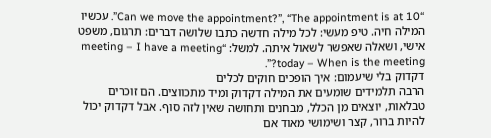“Can we move the appointment?”, “The appointment is at 10”. עכשיו המילה חיה. טיפ מעשי: לכל מילה חדשה כתבו שלושה דברים: תרגום, משפט אישי, ושאלה שאפשר לשאול איתה. למשל: “meeting – I have a meeting today – When is the meeting?”.
דקדוק בלי שיעמום: איך הופכים חוקים לכלים
הרבה תלמידים שומעים את המילה דקדוק ומיד מתכווצים. הם זוכרים טבלאות, יוצאים מן הכלל, מבחנים ותחושה שאין לזה סוף. אבל דקדוק יכול להיות ברור, קצר ושימושי מאוד אם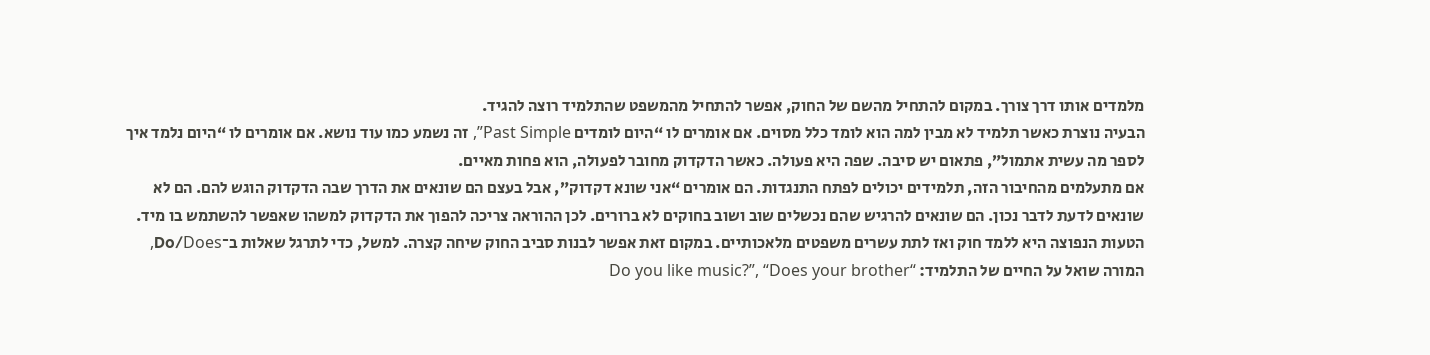מלמדים אותו דרך צורך. במקום להתחיל מהשם של החוק, אפשר להתחיל מהמשפט שהתלמיד רוצה להגיד.
הבעיה נוצרת כאשר תלמיד לא מבין למה הוא לומד כלל מסוים. אם אומרים לו “היום לומדים Past Simple”, זה נשמע כמו עוד נושא. אם אומרים לו “היום נלמד איך לספר מה עשית אתמול”, פתאום יש סיבה. שפה היא פעולה. כאשר הדקדוק מחובר לפעולה, הוא פחות מאיים.
אם מתעלמים מהחיבור הזה, תלמידים יכולים לפתח התנגדות. הם אומרים “אני שונא דקדוק”, אבל בעצם הם שונאים את הדרך שבה הדקדוק הוגש להם. הם לא שונאים לדעת לדבר נכון. הם שונאים להרגיש שהם נכשלים שוב ושוב בחוקים לא ברורים. לכן ההוראה צריכה להפוך את הדקדוק למשהו שאפשר להשתמש בו מיד.
הטעות הנפוצה היא ללמד חוק ואז לתת עשרים משפטים מלאכותיים. במקום זאת אפשר לבנות סביב החוק שיחה קצרה. למשל, כדי לתרגל שאלות ב־Do/Does, המורה שואל על החיים של התלמיד: “Do you like music?”, “Does your brother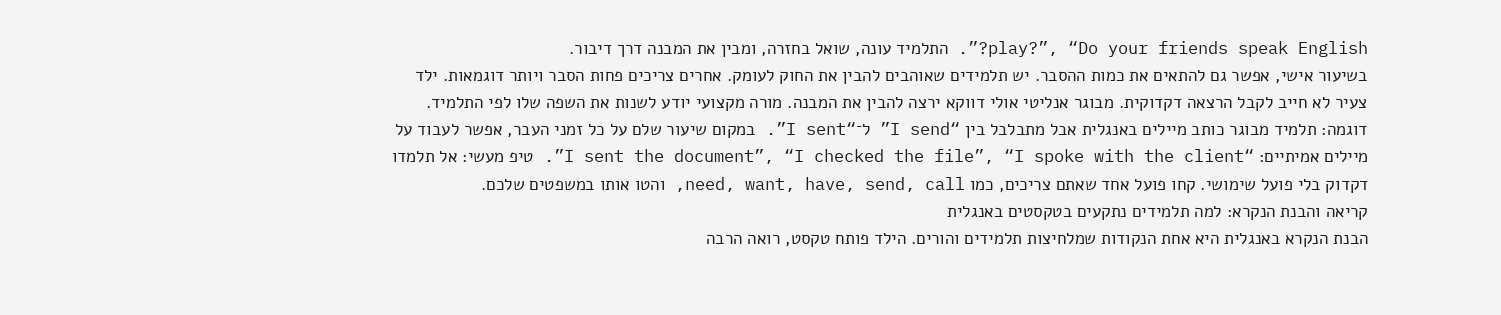play?”, “Do your friends speak English?”. התלמיד עונה, שואל בחזרה, ומבין את המבנה דרך דיבור.
בשיעור אישי, אפשר גם להתאים את כמות ההסבר. יש תלמידים שאוהבים להבין את החוק לעומק. אחרים צריכים פחות הסבר ויותר דוגמאות. ילד צעיר לא חייב לקבל הרצאה דקדוקית. מבוגר אנליטי אולי דווקא ירצה להבין את המבנה. מורה מקצועי יודע לשנות את השפה שלו לפי התלמיד.
דוגמה: תלמיד מבוגר כותב מיילים באנגלית אבל מתבלבל בין “I send” ל־“I sent”. במקום שיעור שלם על כל זמני העבר, אפשר לעבוד על מיילים אמיתיים: “I sent the document”, “I checked the file”, “I spoke with the client”. טיפ מעשי: אל תלמדו דקדוק בלי פועל שימושי. קחו פועל אחד שאתם צריכים, כמו need, want, have, send, call, והטו אותו במשפטים שלכם.
קריאה והבנת הנקרא: למה תלמידים נתקעים בטקסטים באנגלית
הבנת הנקרא באנגלית היא אחת הנקודות שמלחיצות תלמידים והורים. הילד פותח טקסט, רואה הרבה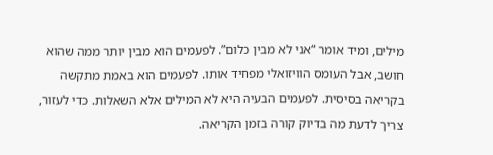מילים, ומיד אומר “אני לא מבין כלום”. לפעמים הוא מבין יותר ממה שהוא חושב, אבל העומס הוויזואלי מפחיד אותו. לפעמים הוא באמת מתקשה בקריאה בסיסית. לפעמים הבעיה היא לא המילים אלא השאלות. כדי לעזור, צריך לדעת מה בדיוק קורה בזמן הקריאה.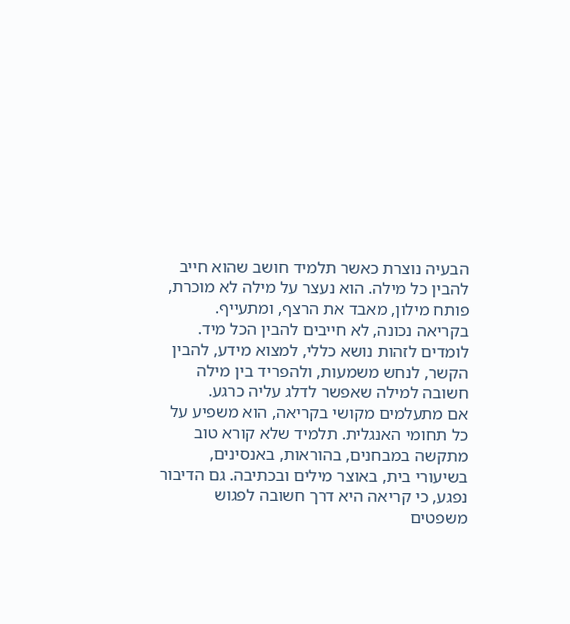הבעיה נוצרת כאשר תלמיד חושב שהוא חייב להבין כל מילה. הוא נעצר על מילה לא מוכרת, פותח מילון, מאבד את הרצף, ומתעייף. בקריאה נכונה, לא חייבים להבין הכל מיד. לומדים לזהות נושא כללי, למצוא מידע, להבין הקשר, לנחש משמעות, ולהפריד בין מילה חשובה למילה שאפשר לדלג עליה כרגע.
אם מתעלמים מקושי בקריאה, הוא משפיע על כל תחומי האנגלית. תלמיד שלא קורא טוב מתקשה במבחנים, בהוראות, באנסינים, בשיעורי בית, באוצר מילים ובכתיבה. גם הדיבור נפגע, כי קריאה היא דרך חשובה לפגוש משפטים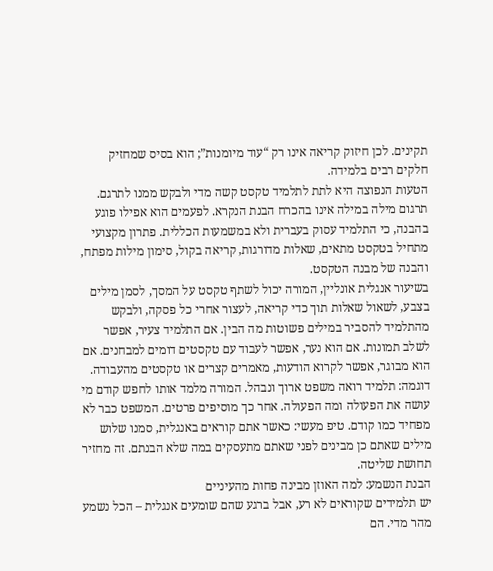תקינים. לכן חיזוק קריאה אינו רק “עוד מיומנות”; הוא בסיס שמחזיק חלקים רבים בלמידה.
הטעות הנפוצה היא לתת לתלמיד טקסט קשה מדי ולבקש ממנו לתרגם. תרגום מילה במילה אינו בהכרח הבנת הנקרא. לפעמים הוא אפילו פוגע בהבנה, כי התלמיד עסוק בעברית ולא במשמעות הכללית. פתרון מקצועי מתחיל בטקסט מתאים, שאלות מדורגות, קריאה בקול, סימון מילות מפתח, והבנה של מבנה הטקסט.
בשיעור אנגלית אונליין, המורה יכול לשתף טקסט על המסך, לסמן מילים בצבע, לשאול שאלות תוך כדי קריאה, לעצור אחרי כל פסקה, ולבקש מהתלמיד להסביר במילים פשוטות מה הבין. אם התלמיד צעיר, אפשר לשלב תמונות. אם הוא נער, אפשר לעבוד עם טקסטים דומים למבחנים. אם הוא מבוגר, אפשר לקרוא הודעות, מאמרים קצרים או טקסטים מהעבודה.
דוגמה: תלמיד רואה משפט ארוך ונבהל. המורה מלמד אותו לחפש קודם מי עושה את הפעולה ומה הפעולה. אחר כך מוסיפים פרטים. המשפט כבר לא מפחיד כמו קודם. טיפ מעשי: כאשר אתם קוראים באנגלית, סמנו שלוש מילים שאתם כן מבינים לפני שאתם מתעסקים במה שלא הבנתם. זה מחזיר תחושת שליטה.
הבנת הנשמע: למה האוזן מבינה פחות מהעיניים
יש תלמידים שקוראים לא רע, אבל ברגע שהם שומעים אנגלית – הכל נשמע מהר מדי. הם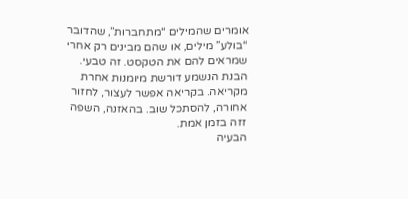אומרים שהמילים “מתחברות”, שהדובר “בולע” מילים, או שהם מבינים רק אחרי שמראים להם את הטקסט. זה טבעי. הבנת הנשמע דורשת מיומנות אחרת מקריאה. בקריאה אפשר לעצור, לחזור אחורה, להסתכל שוב. בהאזנה, השפה זזה בזמן אמת.
הבעיה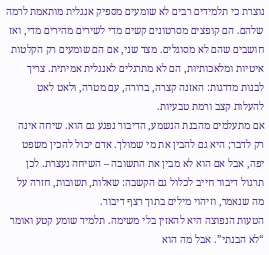נוצרת כי תלמידים רבים לא שומעים מספיק אנגלית מותאמת לרמה שלהם. הם קופצים מסרטונים קשים מדי לשירים מהירים מדי, ואז חושבים שהם לא מסוגלים. מצד שני, אם הם שומעים רק הקלטות איטיות ומלאכותיות, הם לא מתרגלים לאנגלית אמיתית. צריך לבנות מדרגות: האזנה קצרה, ברורה, עם מטרה, ולאט לאט להעלות קצב ורמת טבעיות.
אם מתעלמים מהבנת הנשמע, הדיבור נפגע גם הוא. שיחה אינה רק לדבר; היא גם להבין את מי שמולך. אדם יכול להכין משפט יפה, אבל אם הוא לא מבין את התשובה – השיחה נעצרת. לכן תרגול דיבור חייב לכלול גם הקשבה: שאלות, תשובות, חזרה על מה שנאמר, וזיהוי מילים בתוך רצף דיבור.
הטעות הנפוצה היא להאזין בלי משימה. תלמיד שומע קטע ואומר “לא הבנתי”. אבל מה הוא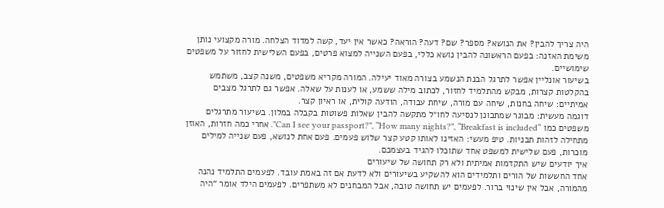היה צריך להבין? את הנושא? מספר? שם? דעה? הוראה? כאשר אין יעד, קשה למדוד הצלחה. מורה מקצועי נותן משימת האזנה: בפעם הראשונה להבין נושא כללי, בפעם השנייה למצוא פרטים, בפעם השלישית לחזור על משפטים שימושיים.
בשיעור אונליין אפשר לתרגל הבנת הנשמע בצורה מאוד יעילה. המורה מקריא משפטים, משנה קצב, משתמש בהקלטות קצרות, מבקש מהתלמיד לחזור, לכתוב מילה ששמע, או לענות על שאלה. אפשר גם לתרגל מצבים אמיתיים: שיחה בחנות, שיחה עם מורה, שיחת עבודה, הודעה קולית, או ראיון קצר.
דוגמה מעשית: מבוגר שמתכונן לנסיעה לחו״ל מתקשה להבין שאלות פשוטות בקבלה במלון. בשיעור מתרגלים משפטים כמו “Can I see your passport?”, “How many nights?”, “Breakfast is included”. אחרי כמה חזרות, האוזן מתחילה לזהות תבניות. טיפ מעשי: האזינו לאותו קטע קצר שלוש פעמים. פעם אחת לנושא, פעם שנייה למילים מוכרות, פעם שלישית למשפט אחד שתוכלו להגיד בעצמכם.
איך יודעים שיש התקדמות אמיתית ולא רק תחושה של שיעורים
אחד החששות של הורים ותלמידים הוא להשקיע בשיעורים ולא לדעת אם זה באמת עובד. לפעמים התלמיד נהנה מהמורה, אבל אין שינוי ברור. לפעמים יש תחושה טובה, אבל המבחנים לא משתפרים. לפעמים הילד אומר “היה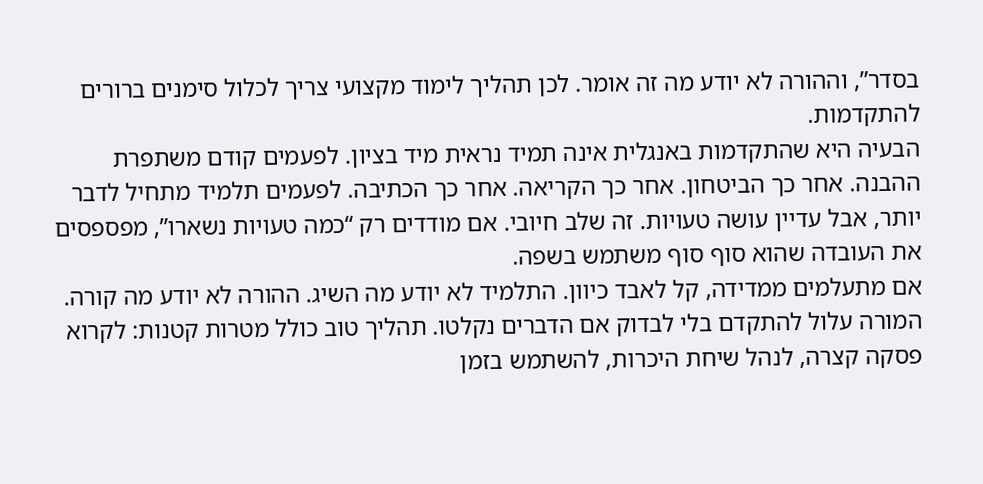בסדר”, וההורה לא יודע מה זה אומר. לכן תהליך לימוד מקצועי צריך לכלול סימנים ברורים להתקדמות.
הבעיה היא שהתקדמות באנגלית אינה תמיד נראית מיד בציון. לפעמים קודם משתפרת ההבנה. אחר כך הביטחון. אחר כך הקריאה. אחר כך הכתיבה. לפעמים תלמיד מתחיל לדבר יותר, אבל עדיין עושה טעויות. זה שלב חיובי. אם מודדים רק “כמה טעויות נשארו”, מפספסים את העובדה שהוא סוף סוף משתמש בשפה.
אם מתעלמים ממדידה, קל לאבד כיוון. התלמיד לא יודע מה השיג. ההורה לא יודע מה קורה. המורה עלול להתקדם בלי לבדוק אם הדברים נקלטו. תהליך טוב כולל מטרות קטנות: לקרוא פסקה קצרה, לנהל שיחת היכרות, להשתמש בזמן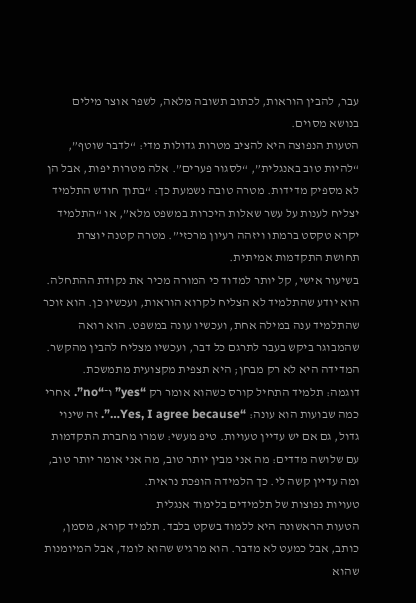עבר, להבין הוראות, לכתוב תשובה מלאה, לשפר אוצר מילים בנושא מסוים.
הטעות הנפוצה היא להציב מטרות גדולות מדי: “לדבר שוטף”, “להיות טוב באנגלית”, “לסגור פערים”. אלה מטרות יפות, אבל הן לא מספיק מדידות. מטרה טובה נשמעת כך: “בתוך חודש התלמיד יצליח לענות על עשר שאלות היכרות במשפט מלא”, או “התלמיד יקרא טקסט ברמתו ויזהה רעיון מרכזי”. מטרה קטנה יוצרת תחושת התקדמות אמיתית.
בשיעור אישי, קל יותר למדוד כי המורה מכיר את נקודת ההתחלה. הוא יודע שהתלמיד לא הצליח לקרוא הוראות, ועכשיו כן. הוא זוכר שהתלמיד ענה במילה אחת, ועכשיו עונה במשפט. הוא רואה שהמבוגר ביקש בעבר לתרגם כל דבר, ועכשיו מצליח להבין מהקשר. המדידה היא לא רק מבחן; היא תצפית מקצועית מתמשכת.
דוגמה: תלמיד התחיל קורס כשהוא אומר רק “yes” ו־“no”. אחרי כמה שבועות הוא עונה: “Yes, I agree because…”. זה שינוי גדול, גם אם יש עדיין טעויות. טיפ מעשי: שמרו מחברת התקדמות עם שלושה מדדים: מה אני מבין יותר טוב, מה אני אומר יותר טוב, ומה עדיין קשה לי. כך הלמידה הופכת נראית.
טעויות נפוצות של תלמידים בלימוד אנגלית
הטעות הראשונה היא ללמוד בשקט בלבד. תלמיד קורא, מסמן, כותב, אבל כמעט לא מדבר. הוא מרגיש שהוא לומד, אבל המיומנות שהוא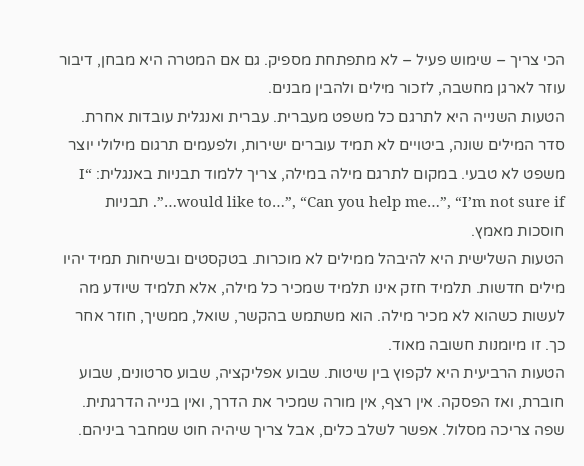הכי צריך – שימוש פעיל – לא מתפתחת מספיק. גם אם המטרה היא מבחן, דיבור עוזר לארגן מחשבה, לזכור מילים ולהבין מבנים.
הטעות השנייה היא לתרגם כל משפט מעברית. עברית ואנגלית עובדות אחרת. סדר המילים שונה, ביטויים לא תמיד עוברים ישירות, ולפעמים תרגום מילולי יוצר משפט לא טבעי. במקום לתרגם מילה במילה, צריך ללמוד תבניות באנגלית: “I would like to…”, “Can you help me…”, “I’m not sure if…”. תבניות חוסכות מאמץ.
הטעות השלישית היא להיבהל ממילים לא מוכרות. בטקסטים ובשיחות תמיד יהיו מילים חדשות. תלמיד חזק אינו תלמיד שמכיר כל מילה, אלא תלמיד שיודע מה לעשות כשהוא לא מכיר מילה. הוא משתמש בהקשר, שואל, ממשיך, חוזר אחר כך. זו מיומנות חשובה מאוד.
הטעות הרביעית היא לקפוץ בין שיטות. שבוע אפליקציה, שבוע סרטונים, שבוע חוברת, ואז הפסקה. אין רצף, אין מורה שמכיר את הדרך, ואין בנייה הדרגתית. שפה צריכה מסלול. אפשר לשלב כלים, אבל צריך שיהיה חוט שמחבר ביניהם.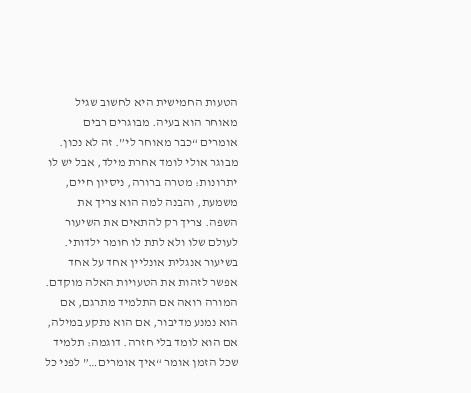הטעות החמישית היא לחשוב שגיל מאוחר הוא בעיה. מבוגרים רבים אומרים “כבר מאוחר לי”. זה לא נכון. מבוגר אולי לומד אחרת מילד, אבל יש לו יתרונות: מטרה ברורה, ניסיון חיים, משמעת, והבנה למה הוא צריך את השפה. צריך רק להתאים את השיעור לעולם שלו ולא לתת לו חומר ילדותי.
בשיעור אנגלית אונליין אחד על אחד אפשר לזהות את הטעויות האלה מוקדם. המורה רואה אם התלמיד מתרגם, אם הוא נמנע מדיבור, אם הוא נתקע במילה, אם הוא לומד בלי חזרה. דוגמה: תלמיד שכל הזמן אומר “איך אומרים…” לפני כל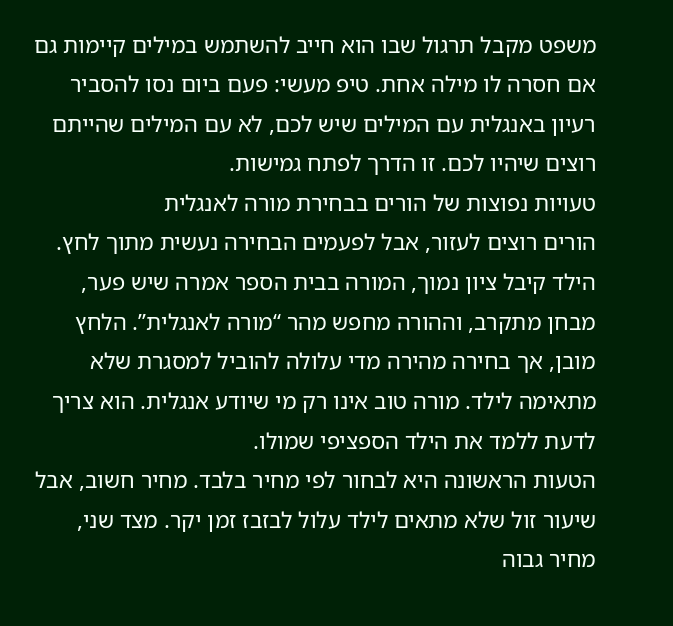משפט מקבל תרגול שבו הוא חייב להשתמש במילים קיימות גם אם חסרה לו מילה אחת. טיפ מעשי: פעם ביום נסו להסביר רעיון באנגלית עם המילים שיש לכם, לא עם המילים שהייתם רוצים שיהיו לכם. זו הדרך לפתח גמישות.
טעויות נפוצות של הורים בבחירת מורה לאנגלית
הורים רוצים לעזור, אבל לפעמים הבחירה נעשית מתוך לחץ. הילד קיבל ציון נמוך, המורה בבית הספר אמרה שיש פער, מבחן מתקרב, וההורה מחפש מהר “מורה לאנגלית”. הלחץ מובן, אך בחירה מהירה מדי עלולה להוביל למסגרת שלא מתאימה לילד. מורה טוב אינו רק מי שיודע אנגלית. הוא צריך לדעת ללמד את הילד הספציפי שמולו.
הטעות הראשונה היא לבחור לפי מחיר בלבד. מחיר חשוב, אבל שיעור זול שלא מתאים לילד עלול לבזבז זמן יקר. מצד שני, מחיר גבוה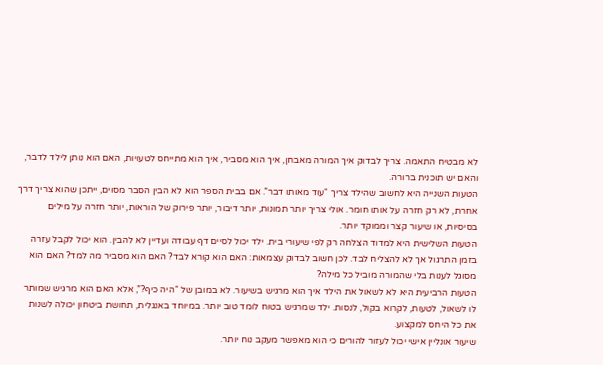לא מבטיח התאמה. צריך לבדוק איך המורה מאבחן, איך הוא מסביר, איך הוא מתייחס לטעויות, האם הוא נותן לילד לדבר, והאם יש תוכנית ברורה.
הטעות השנייה היא לחשוב שהילד צריך “עוד מאותו דבר”. אם בבית הספר הוא לא הבין הסבר מסוים, ייתכן שהוא צריך דרך אחרת, לא רק חזרה על אותו חומר. אולי צריך יותר תמונות, יותר דיבור, יותר פירוק של הוראות, יותר חזרה על מילים בסיסיות, או שיעור קצר וממוקד יותר.
הטעות השלישית היא למדוד הצלחה רק לפי שיעורי בית. ילד יכול לסיים דף עבודה ועדיין לא להבין. הוא יכול לקבל עזרה בזמן התרגול אך לא להצליח לבד. לכן חשוב לבדוק עצמאות: האם הוא קורא לבד? האם הוא מסביר מה למד? האם הוא מסוגל לענות בלי שהמורה מוביל כל מילה?
הטעות הרביעית היא לא לשאול את הילד איך הוא מרגיש בשיעור. לא במובן של “היה כיף?”, אלא האם הוא מרגיש שמותר לו לשאול, לטעות, לקרוא בקול, לנסות. ילד שמרגיש בטוח לומד טוב יותר. במיוחד באנגלית, תחושת ביטחון יכולה לשנות את כל היחס למקצוע.
שיעור אונליין אישי יכול לעזור להורים כי הוא מאפשר מעקב נוח יותר.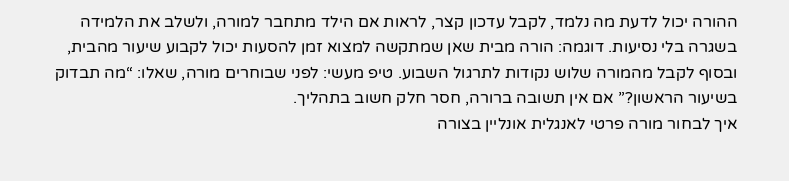ההורה יכול לדעת מה נלמד, לקבל עדכון קצר, לראות אם הילד מתחבר למורה, ולשלב את הלמידה בשגרה בלי נסיעות. דוגמה: הורה מבית שאן שמתקשה למצוא זמן להסעות יכול לקבוע שיעור מהבית, ובסוף לקבל מהמורה שלוש נקודות לתרגול השבוע. טיפ מעשי: לפני שבוחרים מורה, שאלו: “מה תבדוק בשיעור הראשון?” אם אין תשובה ברורה, חסר חלק חשוב בתהליך.
איך לבחור מורה פרטי לאנגלית אונליין בצורה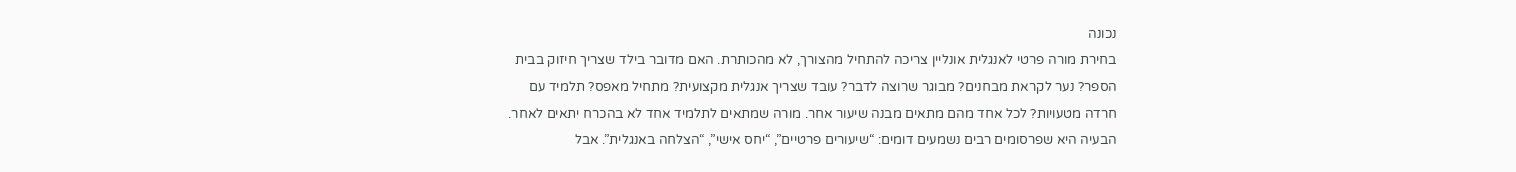נכונה
בחירת מורה פרטי לאנגלית אונליין צריכה להתחיל מהצורך, לא מהכותרת. האם מדובר בילד שצריך חיזוק בבית הספר? נער לקראת מבחנים? מבוגר שרוצה לדבר? עובד שצריך אנגלית מקצועית? מתחיל מאפס? תלמיד עם חרדה מטעויות? לכל אחד מהם מתאים מבנה שיעור אחר. מורה שמתאים לתלמיד אחד לא בהכרח יתאים לאחר.
הבעיה היא שפרסומים רבים נשמעים דומים: “שיעורים פרטיים”, “יחס אישי”, “הצלחה באנגלית”. אבל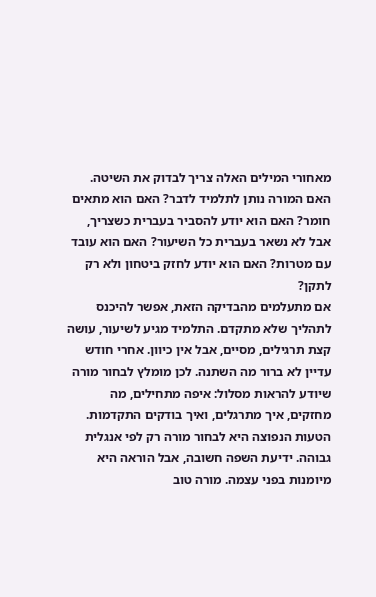מאחורי המילים האלה צריך לבדוק את השיטה. האם המורה נותן לתלמיד לדבר? האם הוא מתאים חומר? האם הוא יודע להסביר בעברית כשצריך, אבל לא נשאר בעברית כל השיעור? האם הוא עובד עם מטרות? האם הוא יודע לחזק ביטחון ולא רק לתקן?
אם מתעלמים מהבדיקה הזאת, אפשר להיכנס לתהליך שלא מתקדם. התלמיד מגיע לשיעור, עושה קצת תרגילים, מסיים, אבל אין כיוון. אחרי חודש עדיין לא ברור מה השתנה. לכן מומלץ לבחור מורה שיודע להראות מסלול: איפה מתחילים, מה מחזקים, איך מתרגלים, ואיך בודקים התקדמות.
הטעות הנפוצה היא לבחור מורה רק לפי אנגלית גבוהה. ידיעת השפה חשובה, אבל הוראה היא מיומנות בפני עצמה. מורה טוב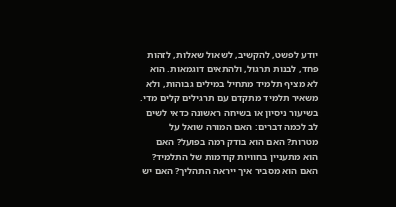יודע לפשט, להקשיב, לשאול שאלות, לזהות פחד, לבנות תרגול, ולהתאים דוגמאות. הוא לא מציף תלמיד מתחיל במילים גבוהות, ולא משאיר תלמיד מתקדם עם תרגילים קלים מדי.
בשיעור ניסיון או בשיחה ראשונה כדאי לשים לב לכמה דברים: האם המורה שואל על מטרות? האם הוא בודק רמה בפועל? האם הוא מתעניין בחוויות קודמות של התלמיד? האם הוא מסביר איך ייראה התהליך? האם יש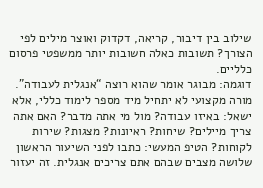שילוב בין דיבור, קריאה, דקדוק ואוצר מילים לפי הצורך? תשובות כאלה חשובות יותר ממשפטי פרסום כלליים.
דוגמה: מבוגר אומר שהוא רוצה “אנגלית לעבודה”. מורה מקצועי לא יתחיל מיד מספר לימוד כללי, אלא ישאל: באיזו עבודה? מול מי אתה מדבר? האם אתה צריך מיילים? שיחות? ראיונות? מצגות? שירות לקוחות? הטיפ המעשי: כתבו לפני השיעור הראשון שלושה מצבים שבהם אתם צריכים אנגלית. זה יעזור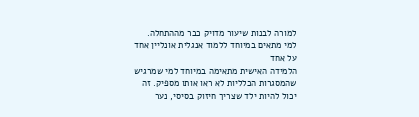למורה לבנות שיעור מדויק כבר מההתחלה.
למי מתאים במיוחד ללמוד אנגלית אונליין אחד על אחד
הלמידה האישית מתאימה במיוחד למי שמרגיש שהמסגרות הכלליות לא ראו אותו מספיק. זה יכול להיות ילד שצריך חיזוק בסיסי, נער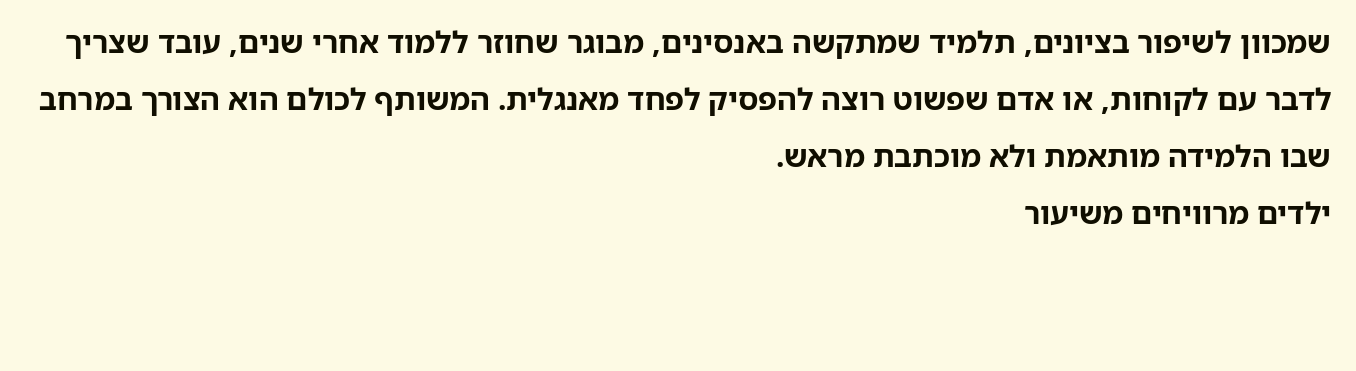שמכוון לשיפור בציונים, תלמיד שמתקשה באנסינים, מבוגר שחוזר ללמוד אחרי שנים, עובד שצריך לדבר עם לקוחות, או אדם שפשוט רוצה להפסיק לפחד מאנגלית. המשותף לכולם הוא הצורך במרחב שבו הלמידה מותאמת ולא מוכתבת מראש.
ילדים מרוויחים משיעור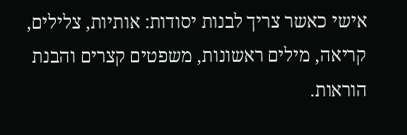אישי כאשר צריך לבנות יסודות: אותיות, צלילים, קריאה, מילים ראשונות, משפטים קצרים והבנת הוראות.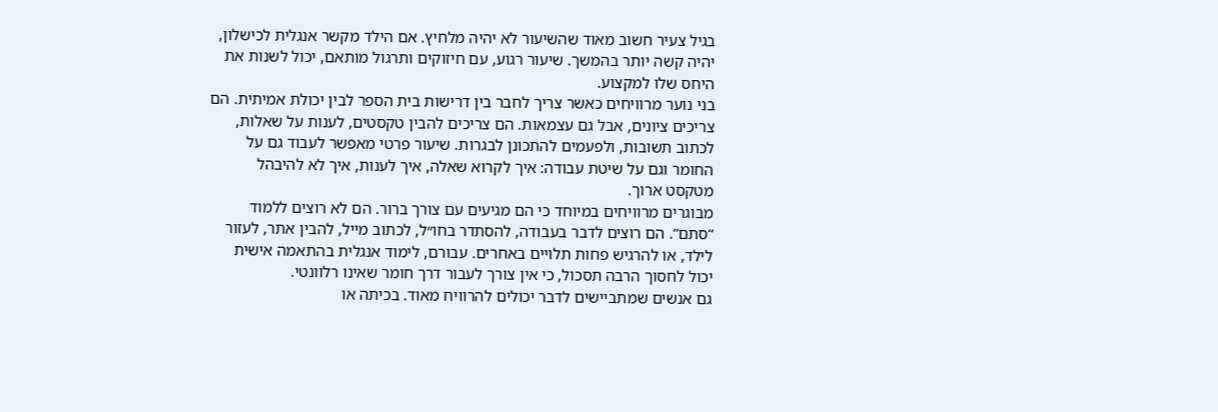בגיל צעיר חשוב מאוד שהשיעור לא יהיה מלחיץ. אם הילד מקשר אנגלית לכישלון, יהיה קשה יותר בהמשך. שיעור רגוע, עם חיזוקים ותרגול מותאם, יכול לשנות את היחס שלו למקצוע.
בני נוער מרוויחים כאשר צריך לחבר בין דרישות בית הספר לבין יכולת אמיתית. הם צריכים ציונים, אבל גם עצמאות. הם צריכים להבין טקסטים, לענות על שאלות, לכתוב תשובות, ולפעמים להתכונן לבגרות. שיעור פרטי מאפשר לעבוד גם על החומר וגם על שיטת עבודה: איך לקרוא שאלה, איך לענות, איך לא להיבהל מטקסט ארוך.
מבוגרים מרוויחים במיוחד כי הם מגיעים עם צורך ברור. הם לא רוצים ללמוד “סתם”. הם רוצים לדבר בעבודה, להסתדר בחו״ל, לכתוב מייל, להבין אתר, לעזור לילד, או להרגיש פחות תלויים באחרים. עבורם, לימוד אנגלית בהתאמה אישית יכול לחסוך הרבה תסכול, כי אין צורך לעבור דרך חומר שאינו רלוונטי.
גם אנשים שמתביישים לדבר יכולים להרוויח מאוד. בכיתה או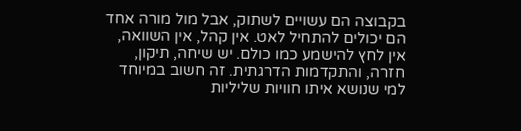בקבוצה הם עשויים לשתוק, אבל מול מורה אחד הם יכולים להתחיל לאט. אין קהל, אין השוואה, אין לחץ להישמע כמו כולם. יש שיחה, תיקון, חזרה, והתקדמות הדרגתית. זה חשוב במיוחד למי שנושא איתו חוויות שליליות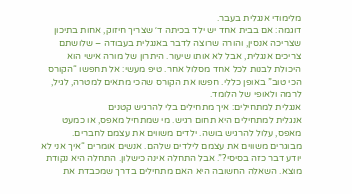מלימודי אנגלית בעבר.
דוגמה: אם בבית אחד יש ילד בכיתה ד׳ שצריך חיזוק, אחות בתיכון שצריכה אנסין, והורה שרוצה לדבר באנגלית בעבודה – שלושתם צריכים אנגלית, אבל לא אותו שיעור. היתרון של מורה אישי הוא היכולת לבנות לכל אחד מסלול אחר. טיפ מעשי: אל תחפשו “הקורס הכי טוב” באופן כללי. חפשו את הקורס שהכי מתאים למטרה, לגיל, לרמה ולאופי של הלומד.
אנגלית למתחילים: איך מתחילים בלי להרגיש קטנים
אנגלית למתחילים היא תחום רגיש. מי שמתחיל מאפס, או כמעט מאפס, עלול להרגיש בושה. ילדים משווים את עצמם לחברים. מבוגרים משווים את עצמם לילדים שלהם. אנשים אומרים “איך אני לא יודע דבר כזה בסיסי?”. אבל התחלה אינה כישלון. התחלה היא נקודת מוצא. השאלה החשובה היא האם מתחילים בדרך שמכבדת את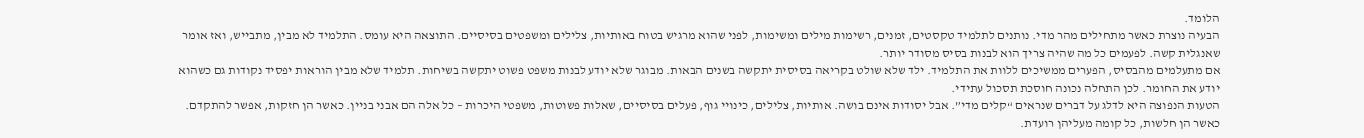הלומד.
הבעיה נוצרת כאשר מתחילים מהר מדי. נותנים לתלמיד טקסטים, זמנים, רשימות מילים ומשימות, לפני שהוא מרגיש בטוח באותיות, צלילים ומשפטים בסיסיים. התוצאה היא עומס. התלמיד לא מבין, מתבייש, ואז אומר שאנגלית קשה. לפעמים כל מה שהיה צריך הוא לבנות בסיס מסודר יותר.
אם מתעלמים מהבסיס, הפערים ממשיכים ללוות את התלמיד. ילד שלא שולט בקריאה בסיסית יתקשה בשנים הבאות. מבוגר שלא יודע לבנות משפט פשוט יתקשה בשיחות. תלמיד שלא מבין הוראות יפסיד נקודות גם כשהוא יודע את החומר. לכן התחלה נכונה חוסכת תסכול עתידי.
הטעות הנפוצה היא לדלג על דברים שנראים “קלים מדי”. אבל יסודות אינם בושה. אותיות, צלילים, כינויי גוף, פעלים בסיסיים, שאלות פשוטות, משפטי היכרות – כל אלה הם אבני בניין. כאשר הן חזקות, אפשר להתקדם. כאשר הן חלשות, כל קומה מעליהן רועדת.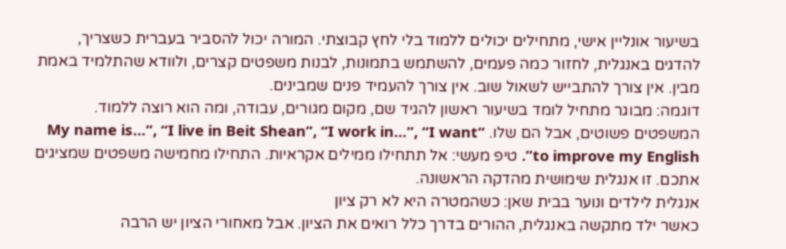בשיעור אונליין אישי, מתחילים יכולים ללמוד בלי לחץ קבוצתי. המורה יכול להסביר בעברית כשצריך, להדגים באנגלית, לחזור כמה פעמים, להשתמש בתמונות, לבנות משפטים קצרים, ולוודא שהתלמיד באמת מבין. אין צורך להתבייש לשאול שוב. אין צורך להעמיד פנים שמבינים.
דוגמה: מבוגר מתחיל לומד בשיעור ראשון להגיד שם, מקום מגורים, עבודה, ומה הוא רוצה ללמוד. המשפטים פשוטים, אבל הם שלו. “My name is…”, “I live in Beit Shean”, “I work in…”, “I want to improve my English”. טיפ מעשי: אל תתחילו ממילים אקראיות. התחילו מחמישה משפטים שמציגים אתכם. זו אנגלית שימושית מהדקה הראשונה.
אנגלית לילדים ונוער בבית שאן: כשהמטרה היא לא רק ציון
כאשר ילד מתקשה באנגלית, ההורים בדרך כלל רואים את הציון. אבל מאחורי הציון יש הרבה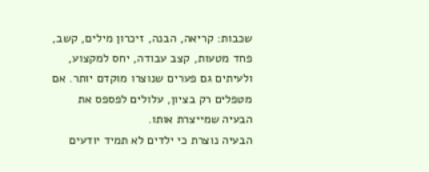שכבות: קריאה, הבנה, זיכרון מילים, קשב, פחד מטעות, קצב עבודה, יחס למקצוע, ולעיתים גם פערים שנוצרו מוקדם יותר. אם מטפלים רק בציון, עלולים לפספס את הבעיה שמייצרת אותו.
הבעיה נוצרת כי ילדים לא תמיד יודעים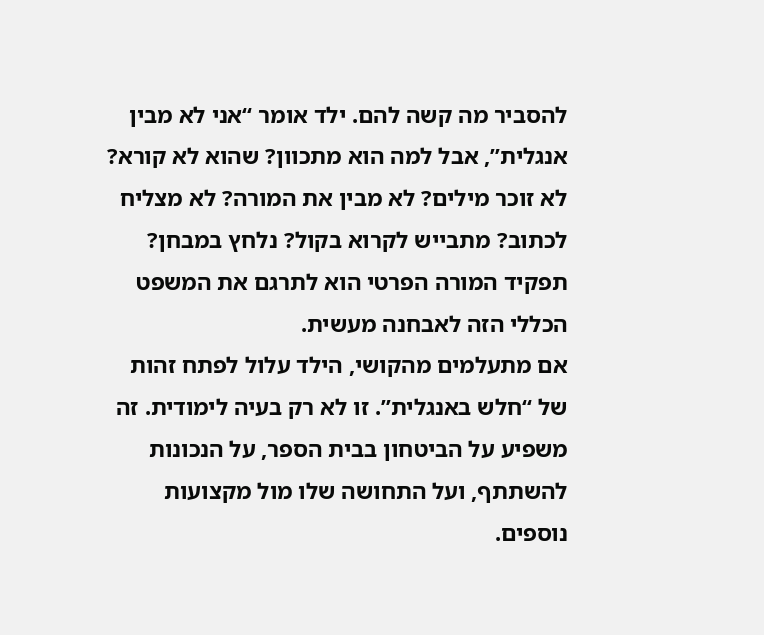להסביר מה קשה להם. ילד אומר “אני לא מבין אנגלית”, אבל למה הוא מתכוון? שהוא לא קורא? לא זוכר מילים? לא מבין את המורה? לא מצליח לכתוב? מתבייש לקרוא בקול? נלחץ במבחן? תפקיד המורה הפרטי הוא לתרגם את המשפט הכללי הזה לאבחנה מעשית.
אם מתעלמים מהקושי, הילד עלול לפתח זהות של “חלש באנגלית”. זו לא רק בעיה לימודית. זה משפיע על הביטחון בבית הספר, על הנכונות להשתתף, ועל התחושה שלו מול מקצועות נוספים.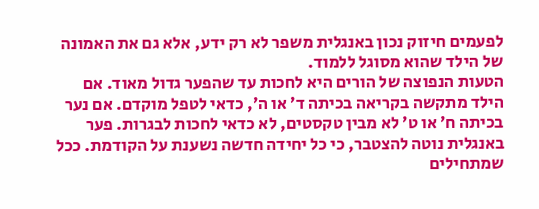לפעמים חיזוק נכון באנגלית משפר לא רק ידע, אלא גם את האמונה של הילד שהוא מסוגל ללמוד.
הטעות הנפוצה של הורים היא לחכות עד שהפער גדול מאוד. אם הילד מתקשה בקריאה בכיתה ד׳ או ה׳, כדאי לטפל מוקדם. אם נער בכיתה ח׳ או ט׳ לא מבין טקסטים, לא כדאי לחכות לבגרות. פער באנגלית נוטה להצטבר, כי כל יחידה חדשה נשענת על הקודמת. ככל שמתחילים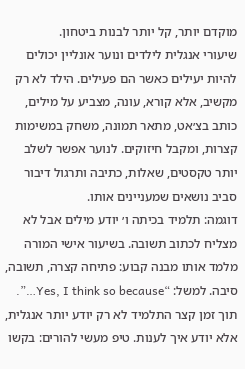מוקדם יותר, קל יותר לבנות ביטחון.
שיעורי אנגלית לילדים ונוער אונליין יכולים להיות יעילים כאשר הם פעילים. הילד לא רק מקשיב, אלא קורא, עונה, מצביע על מילים, כותב בצ׳אט, מתאר תמונה, משחק במשימות קצרות, ומקבל חיזוקים. לנוער אפשר לשלב יותר טקסטים, שאלות, כתיבה ותרגול דיבור סביב נושאים שמעניינים אותו.
דוגמה: תלמיד בכיתה ו׳ יודע מילים אבל לא מצליח לכתוב תשובה. בשיעור אישי המורה מלמד אותו מבנה קבוע: פתיחה קצרה, תשובה, סיבה. למשל: “Yes, I think so because…”. תוך זמן קצר התלמיד לא רק יודע יותר אנגלית, אלא יודע איך לענות. טיפ מעשי להורים: בקשו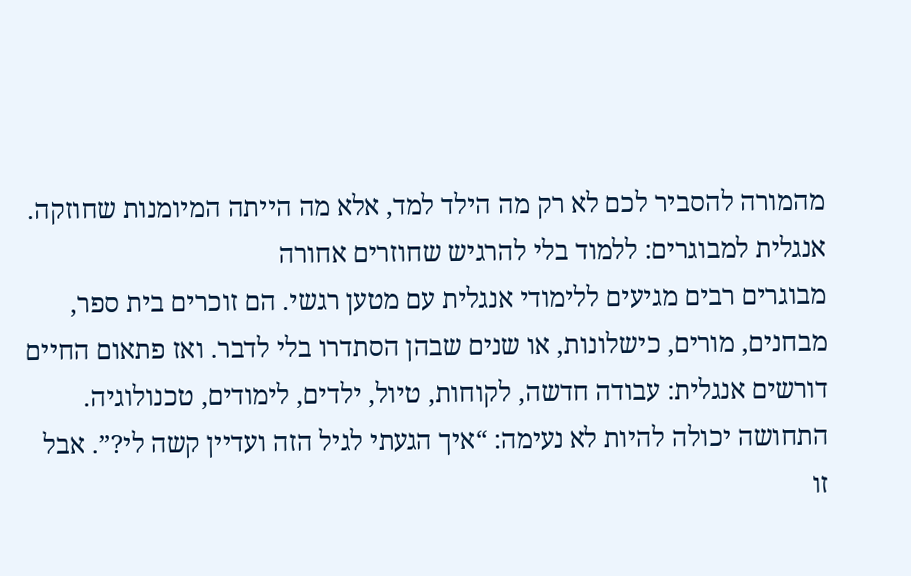מהמורה להסביר לכם לא רק מה הילד למד, אלא מה הייתה המיומנות שחוזקה.
אנגלית למבוגרים: ללמוד בלי להרגיש שחוזרים אחורה
מבוגרים רבים מגיעים ללימודי אנגלית עם מטען רגשי. הם זוכרים בית ספר, מבחנים, מורים, כישלונות, או שנים שבהן הסתדרו בלי לדבר. ואז פתאום החיים דורשים אנגלית: עבודה חדשה, לקוחות, טיול, ילדים, לימודים, טכנולוגיה. התחושה יכולה להיות לא נעימה: “איך הגעתי לגיל הזה ועדיין קשה לי?”. אבל זו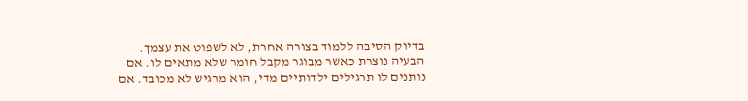בדיוק הסיבה ללמוד בצורה אחרת, לא לשפוט את עצמך.
הבעיה נוצרת כאשר מבוגר מקבל חומר שלא מתאים לו. אם נותנים לו תרגילים ילדותיים מדי, הוא מרגיש לא מכובד. אם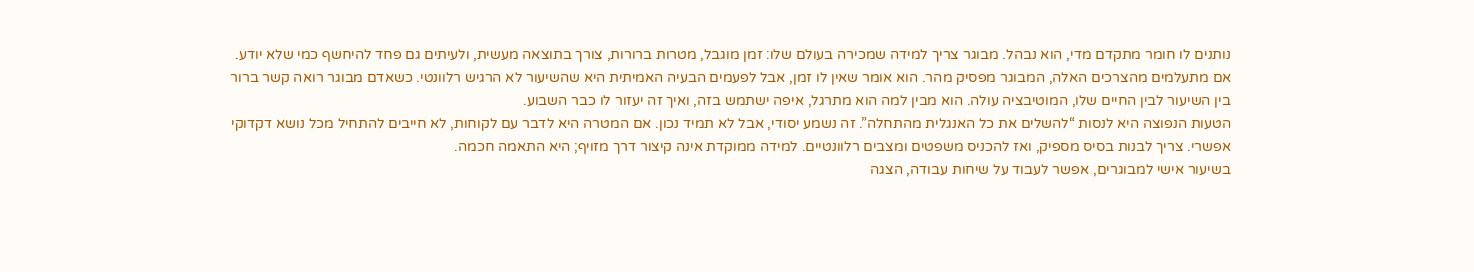נותנים לו חומר מתקדם מדי, הוא נבהל. מבוגר צריך למידה שמכירה בעולם שלו: זמן מוגבל, מטרות ברורות, צורך בתוצאה מעשית, ולעיתים גם פחד להיחשף כמי שלא יודע.
אם מתעלמים מהצרכים האלה, המבוגר מפסיק מהר. הוא אומר שאין לו זמן, אבל לפעמים הבעיה האמיתית היא שהשיעור לא הרגיש רלוונטי. כשאדם מבוגר רואה קשר ברור בין השיעור לבין החיים שלו, המוטיבציה עולה. הוא מבין למה הוא מתרגל, איפה ישתמש בזה, ואיך זה יעזור לו כבר השבוע.
הטעות הנפוצה היא לנסות “להשלים את כל האנגלית מהתחלה”. זה נשמע יסודי, אבל לא תמיד נכון. אם המטרה היא לדבר עם לקוחות, לא חייבים להתחיל מכל נושא דקדוקי אפשרי. צריך לבנות בסיס מספיק, ואז להכניס משפטים ומצבים רלוונטיים. למידה ממוקדת אינה קיצור דרך מזויף; היא התאמה חכמה.
בשיעור אישי למבוגרים, אפשר לעבוד על שיחות עבודה, הצגה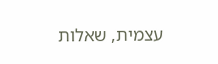עצמית, שאלות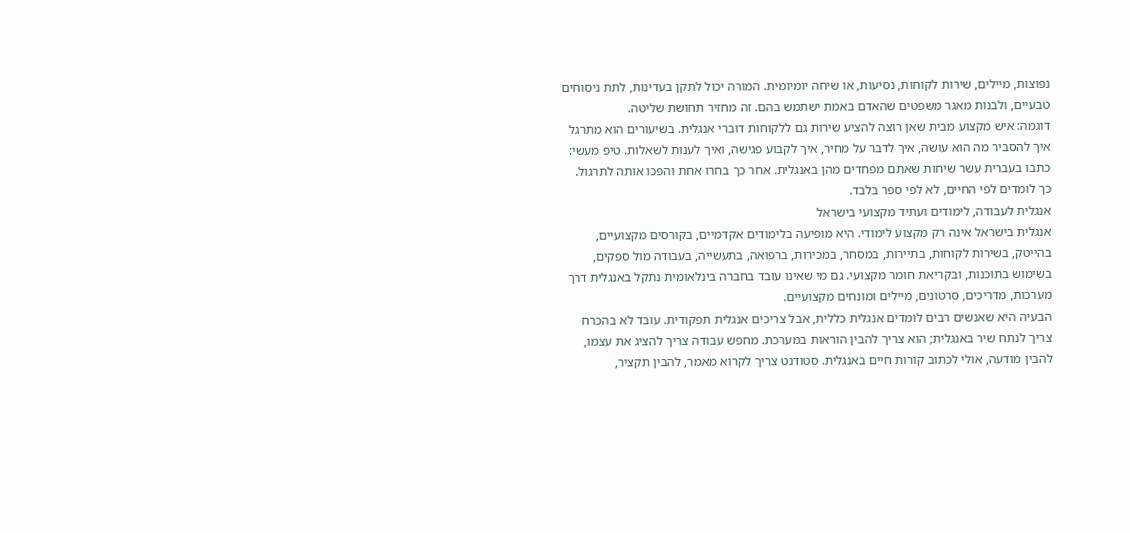נפוצות, מיילים, שירות לקוחות, נסיעות, או שיחה יומיומית. המורה יכול לתקן בעדינות, לתת ניסוחים טבעיים, ולבנות מאגר משפטים שהאדם באמת ישתמש בהם. זה מחזיר תחושת שליטה.
דוגמה: איש מקצוע מבית שאן רוצה להציע שירות גם ללקוחות דוברי אנגלית. בשיעורים הוא מתרגל איך להסביר מה הוא עושה, איך לדבר על מחיר, איך לקבוע פגישה, ואיך לענות לשאלות. טיפ מעשי: כתבו בעברית עשר שיחות שאתם מפחדים מהן באנגלית. אחר כך בחרו אחת והפכו אותה לתרגול. כך לומדים לפי החיים, לא לפי ספר בלבד.
אנגלית לעבודה, לימודים ועתיד מקצועי בישראל
אנגלית בישראל אינה רק מקצוע לימודי. היא מופיעה בלימודים אקדמיים, בקורסים מקצועיים, בהייטק, בשירות לקוחות, בתיירות, במסחר, במכירות, ברפואה, בתעשייה, בעבודה מול ספקים, בשימוש בתוכנות, ובקריאת חומר מקצועי. גם מי שאינו עובד בחברה בינלאומית נתקל באנגלית דרך מערכות, מדריכים, סרטונים, מיילים ומונחים מקצועיים.
הבעיה היא שאנשים רבים לומדים אנגלית כללית, אבל צריכים אנגלית תפקודית. עובד לא בהכרח צריך לנתח שיר באנגלית; הוא צריך להבין הוראות במערכת. מחפש עבודה צריך להציג את עצמו, להבין מודעה, אולי לכתוב קורות חיים באנגלית. סטודנט צריך לקרוא מאמר, להבין תקציר,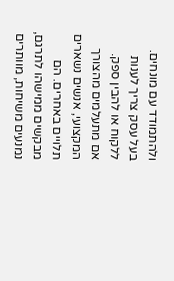ולהתמודד עם מונחים. בעל עסק צריך לענות ללקוח או להבין ספק.
אם מתעלמים מהצורך המקצועי, אנשים נשארים תלויים באחרים. הם מבקשים ממישהו לתרגם, נמנעים משיחות, מוותרים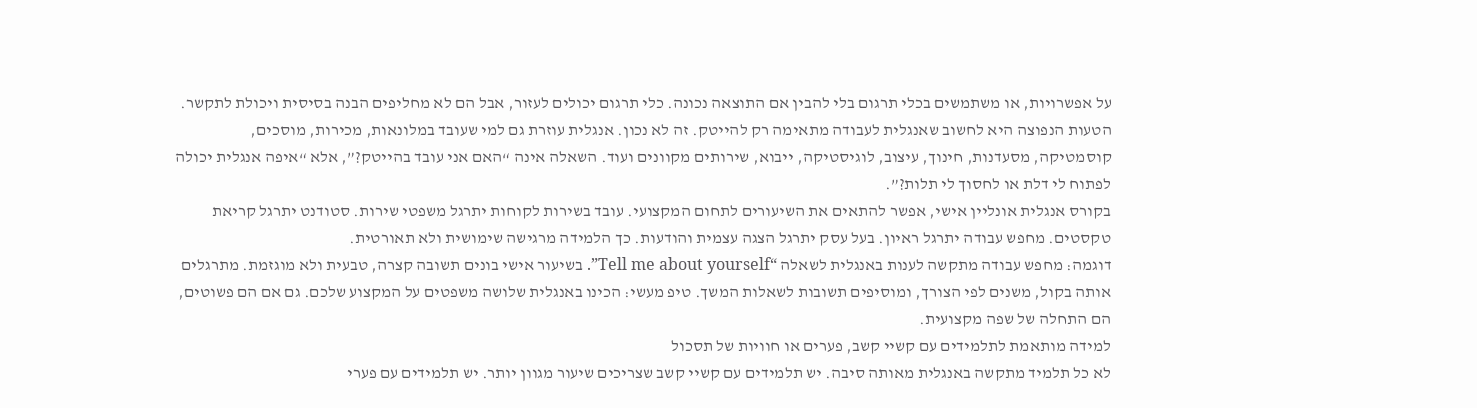על אפשרויות, או משתמשים בכלי תרגום בלי להבין אם התוצאה נכונה. כלי תרגום יכולים לעזור, אבל הם לא מחליפים הבנה בסיסית ויכולת לתקשר.
הטעות הנפוצה היא לחשוב שאנגלית לעבודה מתאימה רק להייטק. זה לא נכון. אנגלית עוזרת גם למי שעובד במלונאות, מכירות, מוסכים, קוסמטיקה, מסעדנות, חינוך, עיצוב, לוגיסטיקה, ייבוא, שירותים מקוונים ועוד. השאלה אינה “האם אני עובד בהייטק?”, אלא “איפה אנגלית יכולה לפתוח לי דלת או לחסוך לי תלות?”.
בקורס אנגלית אונליין אישי, אפשר להתאים את השיעורים לתחום המקצועי. עובד בשירות לקוחות יתרגל משפטי שירות. סטודנט יתרגל קריאת טקסטים. מחפש עבודה יתרגל ראיון. בעל עסק יתרגל הצגה עצמית והודעות. כך הלמידה מרגישה שימושית ולא תאורטית.
דוגמה: מחפש עבודה מתקשה לענות באנגלית לשאלה “Tell me about yourself”. בשיעור אישי בונים תשובה קצרה, טבעית ולא מוגזמת. מתרגלים אותה בקול, משנים לפי הצורך, ומוסיפים תשובות לשאלות המשך. טיפ מעשי: הכינו באנגלית שלושה משפטים על המקצוע שלכם. גם אם הם פשוטים, הם התחלה של שפה מקצועית.
למידה מותאמת לתלמידים עם קשיי קשב, פערים או חוויות של תסכול
לא כל תלמיד מתקשה באנגלית מאותה סיבה. יש תלמידים עם קשיי קשב שצריכים שיעור מגוון יותר. יש תלמידים עם פערי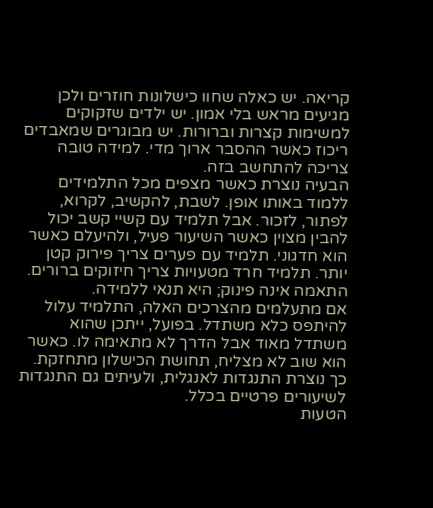קריאה. יש כאלה שחוו כישלונות חוזרים ולכן מגיעים מראש בלי אמון. יש ילדים שזקוקים למשימות קצרות וברורות. יש מבוגרים שמאבדים ריכוז כאשר ההסבר ארוך מדי. למידה טובה צריכה להתחשב בזה.
הבעיה נוצרת כאשר מצפים מכל התלמידים ללמוד באותו אופן. לשבת, להקשיב, לקרוא, לפתור, לזכור. אבל תלמיד עם קשיי קשב יכול להבין מצוין כאשר השיעור פעיל, ולהיעלם כאשר הוא חדגוני. תלמיד עם פערים צריך פירוק קטן יותר. תלמיד חרד מטעויות צריך חיזוקים ברורים. התאמה אינה פינוק; היא תנאי ללמידה.
אם מתעלמים מהצרכים האלה, התלמיד עלול להיתפס כלא משתדל. בפועל, ייתכן שהוא משתדל מאוד אבל הדרך לא מתאימה לו. כאשר הוא שוב לא מצליח, תחושת הכישלון מתחזקת. כך נוצרת התנגדות לאנגלית, ולעיתים גם התנגדות לשיעורים פרטיים בכלל.
הטעות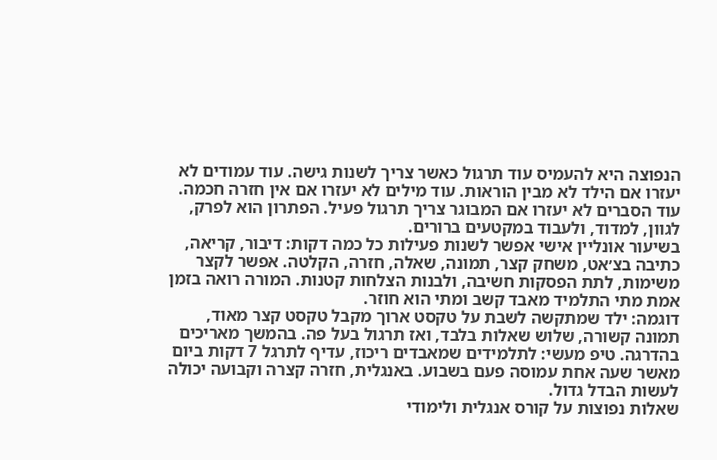הנפוצה היא להעמיס עוד תרגול כאשר צריך לשנות גישה. עוד עמודים לא יעזרו אם הילד לא מבין הוראות. עוד מילים לא יעזרו אם אין חזרה חכמה. עוד הסברים לא יעזרו אם המבוגר צריך תרגול פעיל. הפתרון הוא לפרק, לגוון, למדוד, ולעבוד במקטעים ברורים.
בשיעור אונליין אישי אפשר לשנות פעילות כל כמה דקות: דיבור, קריאה, כתיבה בצ׳אט, משחק קצר, תמונה, שאלה, חזרה, הקלטה. אפשר לקצר משימות, לתת הפסקות חשיבה, ולבנות הצלחות קטנות. המורה רואה בזמן אמת מתי התלמיד מאבד קשב ומתי הוא חוזר.
דוגמה: ילד שמתקשה לשבת על טקסט ארוך מקבל טקסט קצר מאוד, תמונה קשורה, שלוש שאלות בלבד, ואז תרגול בעל פה. בהמשך מאריכים בהדרגה. טיפ מעשי: לתלמידים שמאבדים ריכוז, עדיף לתרגל 7 דקות ביום מאשר שעה אחת עמוסה פעם בשבוע. באנגלית, חזרה קצרה וקבועה יכולה לעשות הבדל גדול.
שאלות נפוצות על קורס אנגלית ולימודי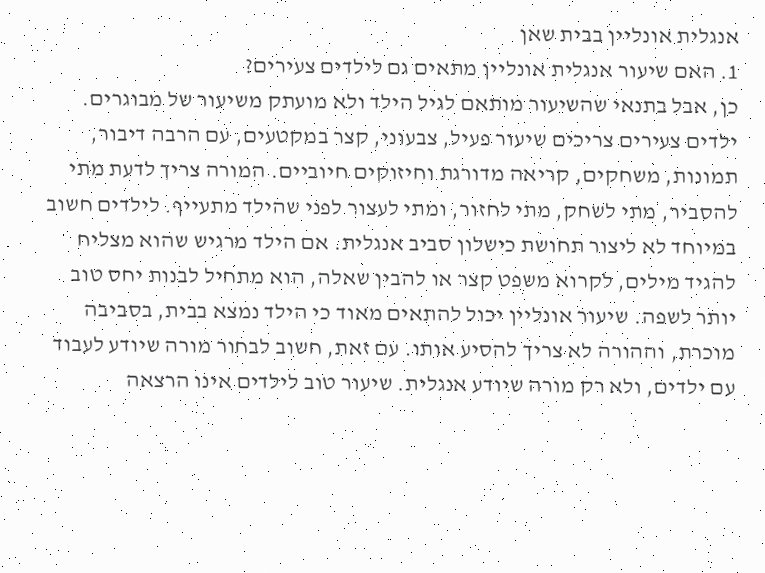אנגלית אונליין בבית שאן
1. האם שיעור אנגלית אונליין מתאים גם לילדים צעירים?
כן, אבל בתנאי שהשיעור מותאם לגיל הילד ולא מועתק משיעור של מבוגרים. ילדים צעירים צריכים שיעור פעיל, צבעוני, קצר במקטעים, עם הרבה דיבור, תמונות, משחקים, קריאה מדורגת וחיזוקים חיוביים. המורה צריך לדעת מתי להסביר, מתי לשחק, מתי לחזור, ומתי לעצור לפני שהילד מתעייף. לילדים חשוב במיוחד לא ליצור תחושת כישלון סביב אנגלית. אם הילד מרגיש שהוא מצליח להגיד מילים, לקרוא משפט קצר או להבין שאלה, הוא מתחיל לבנות יחס טוב יותר לשפה. שיעור אונליין יכול להתאים מאוד כי הילד נמצא בבית, בסביבה מוכרת, וההורה לא צריך להסיע אותו. עם זאת, חשוב לבחור מורה שיודע לעבוד עם ילדים, ולא רק מורה שיודע אנגלית. שיעור טוב לילדים אינו הרצאה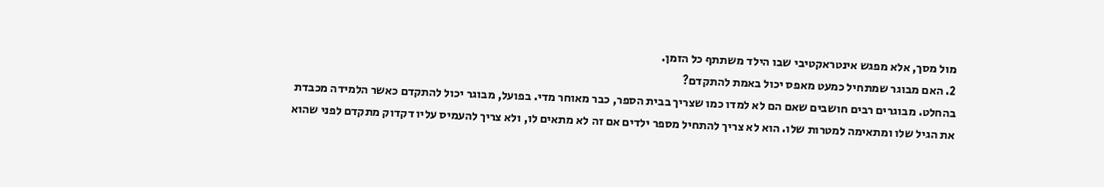מול מסך, אלא מפגש אינטראקטיבי שבו הילד משתתף כל הזמן.
2. האם מבוגר שמתחיל כמעט מאפס יכול באמת להתקדם?
בהחלט. מבוגרים רבים חושבים שאם הם לא למדו כמו שצריך בבית הספר, כבר מאוחר מדי. בפועל, מבוגר יכול להתקדם כאשר הלמידה מכבדת את הגיל שלו ומתאימה למטרות שלו. הוא לא צריך להתחיל מספר ילדים אם זה לא מתאים לו, ולא צריך להעמיס עליו דקדוק מתקדם לפני שהוא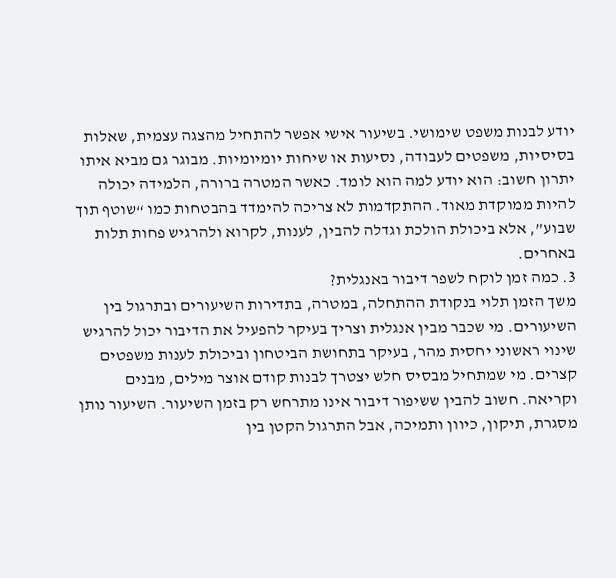יודע לבנות משפט שימושי. בשיעור אישי אפשר להתחיל מהצגה עצמית, שאלות בסיסיות, משפטים לעבודה, נסיעות או שיחות יומיומיות. מבוגר גם מביא איתו יתרון חשוב: הוא יודע למה הוא לומד. כאשר המטרה ברורה, הלמידה יכולה להיות ממוקדת מאוד. ההתקדמות לא צריכה להימדד בהבטחות כמו “שוטף תוך שבוע”, אלא ביכולת הולכת וגדלה להבין, לענות, לקרוא ולהרגיש פחות תלות באחרים.
3. כמה זמן לוקח לשפר דיבור באנגלית?
משך הזמן תלוי בנקודת ההתחלה, במטרה, בתדירות השיעורים ובתרגול בין השיעורים. מי שכבר מבין אנגלית וצריך בעיקר להפעיל את הדיבור יכול להרגיש שינוי ראשוני יחסית מהר, בעיקר בתחושת הביטחון וביכולת לענות משפטים קצרים. מי שמתחיל מבסיס חלש יצטרך לבנות קודם אוצר מילים, מבנים וקריאה. חשוב להבין ששיפור דיבור אינו מתרחש רק בזמן השיעור. השיעור נותן מסגרת, תיקון, כיוון ותמיכה, אבל התרגול הקטן בין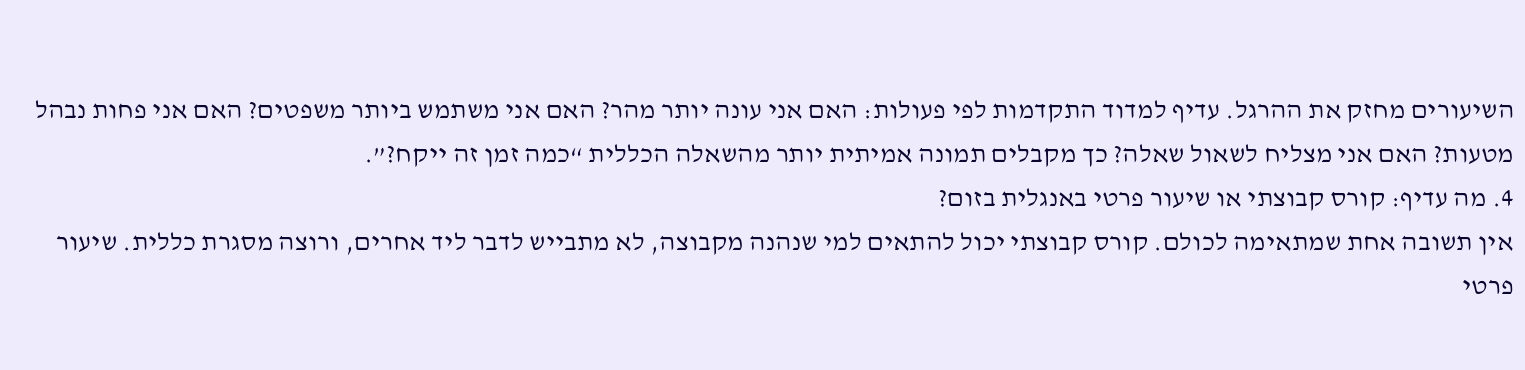השיעורים מחזק את ההרגל. עדיף למדוד התקדמות לפי פעולות: האם אני עונה יותר מהר? האם אני משתמש ביותר משפטים? האם אני פחות נבהל מטעות? האם אני מצליח לשאול שאלה? כך מקבלים תמונה אמיתית יותר מהשאלה הכללית “כמה זמן זה ייקח?”.
4. מה עדיף: קורס קבוצתי או שיעור פרטי באנגלית בזום?
אין תשובה אחת שמתאימה לכולם. קורס קבוצתי יכול להתאים למי שנהנה מקבוצה, לא מתבייש לדבר ליד אחרים, ורוצה מסגרת כללית. שיעור פרטי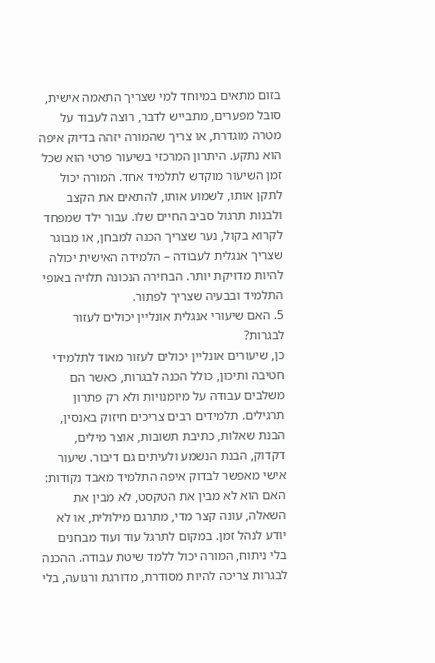בזום מתאים במיוחד למי שצריך התאמה אישית, סובל מפערים, מתבייש לדבר, רוצה לעבוד על מטרה מוגדרת, או צריך שהמורה יזהה בדיוק איפה הוא נתקע. היתרון המרכזי בשיעור פרטי הוא שכל זמן השיעור מוקדש לתלמיד אחד. המורה יכול לתקן אותו, לשמוע אותו, להתאים את הקצב ולבנות תרגול סביב החיים שלו. עבור ילד שמפחד לקרוא בקול, נער שצריך הכנה למבחן, או מבוגר שצריך אנגלית לעבודה – הלמידה האישית יכולה להיות מדויקת יותר. הבחירה הנכונה תלויה באופי התלמיד ובבעיה שצריך לפתור.
5. האם שיעורי אנגלית אונליין יכולים לעזור לבגרות?
כן, שיעורים אונליין יכולים לעזור מאוד לתלמידי חטיבה ותיכון, כולל הכנה לבגרות, כאשר הם משלבים עבודה על מיומנויות ולא רק פתרון תרגילים. תלמידים רבים צריכים חיזוק באנסין, הבנת שאלות, כתיבת תשובות, אוצר מילים, דקדוק, הבנת הנשמע ולעיתים גם דיבור. שיעור אישי מאפשר לבדוק איפה התלמיד מאבד נקודות: האם הוא לא מבין את הטקסט, לא מבין את השאלה, עונה קצר מדי, מתרגם מילולית, או לא יודע לנהל זמן. במקום לתרגל עוד ועוד מבחנים בלי ניתוח, המורה יכול ללמד שיטת עבודה. ההכנה לבגרות צריכה להיות מסודרת, מדורגת ורגועה, בלי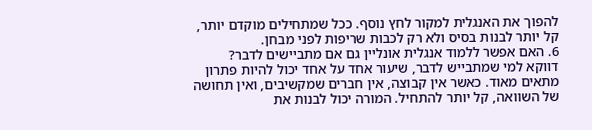להפוך את האנגלית למקור לחץ נוסף. ככל שמתחילים מוקדם יותר, קל יותר לבנות בסיס ולא רק לכבות שריפות לפני מבחן.
6. האם אפשר ללמוד אנגלית אונליין גם אם מתביישים לדבר?
דווקא למי שמתבייש לדבר, שיעור אחד על אחד יכול להיות פתרון מתאים מאוד. כאשר אין קבוצה, אין חברים שמקשיבים, ואין תחושה של השוואה, קל יותר להתחיל. המורה יכול לבנות את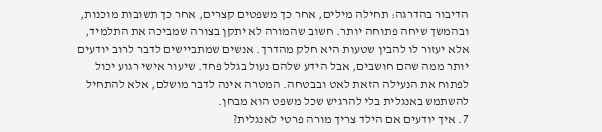הדיבור בהדרגה: תחילה מילים, אחר כך משפטים קצרים, אחר כך תשובות מוכנות, ובהמשך שיחה פתוחה יותר. חשוב שהמורה לא יתקן בצורה שמביכה את התלמיד, אלא יעזור לו להבין שטעות היא חלק מהדרך. אנשים שמתביישים לדבר לרוב יודעים יותר ממה שהם חושבים, אבל הידע שלהם נעול בגלל פחד. שיעור אישי רגוע יכול לפתוח את הנעילה הזאת לאט ובבטחה. המטרה אינה לדבר מושלם, אלא להתחיל להשתמש באנגלית בלי להרגיש שכל משפט הוא מבחן.
7. איך יודעים אם הילד צריך מורה פרטי לאנגלית?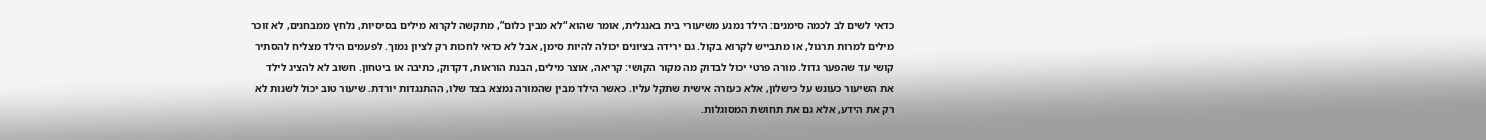כדאי לשים לב לכמה סימנים: הילד נמנע משיעורי בית באנגלית, אומר שהוא “לא מבין כלום”, מתקשה לקרוא מילים בסיסיות, נלחץ ממבחנים, לא זוכר מילים למרות תרגול, או מתבייש לקרוא בקול. גם ירידה בציונים יכולה להיות סימן, אבל לא כדאי לחכות רק לציון נמוך. לפעמים הילד מצליח להסתיר קושי עד שהפער גדול. מורה פרטי יכול לבדוק מה מקור הקושי: קריאה, אוצר מילים, הבנת הוראות, דקדוק, כתיבה או ביטחון. חשוב לא להציג לילד את השיעור כעונש על כישלון, אלא כעזרה אישית שתקל עליו. כאשר הילד מבין שהמורה נמצא בצד שלו, ההתנגדות יורדת. שיעור טוב יכול לשנות לא רק את הידע, אלא גם את תחושת המסוגלות.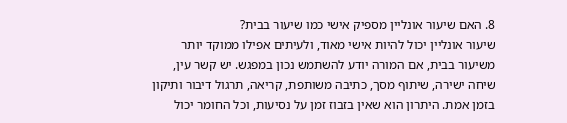8. האם שיעור אונליין מספיק אישי כמו שיעור בבית?
שיעור אונליין יכול להיות אישי מאוד, ולעיתים אפילו ממוקד יותר משיעור בבית, אם המורה יודע להשתמש נכון במפגש. יש קשר עין, שיחה ישירה, שיתוף מסך, כתיבה משותפת, קריאה, תרגול דיבור ותיקון בזמן אמת. היתרון הוא שאין בזבוז זמן על נסיעות, וכל החומר יכול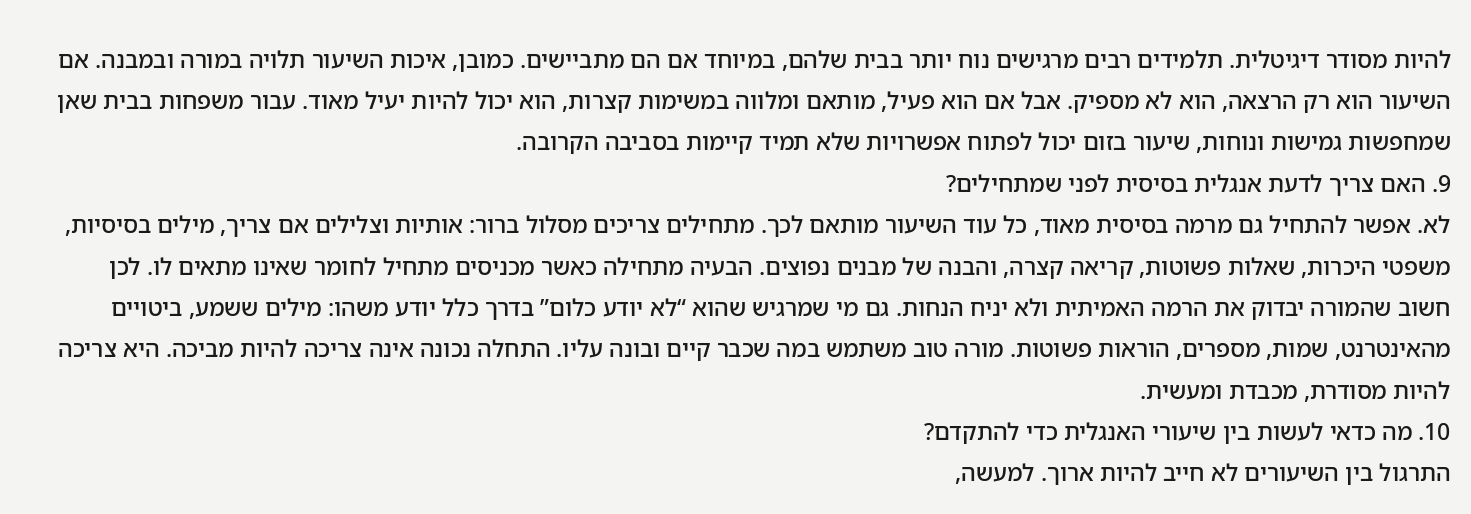להיות מסודר דיגיטלית. תלמידים רבים מרגישים נוח יותר בבית שלהם, במיוחד אם הם מתביישים. כמובן, איכות השיעור תלויה במורה ובמבנה. אם השיעור הוא רק הרצאה, הוא לא מספיק. אבל אם הוא פעיל, מותאם ומלווה במשימות קצרות, הוא יכול להיות יעיל מאוד. עבור משפחות בבית שאן שמחפשות גמישות ונוחות, שיעור בזום יכול לפתוח אפשרויות שלא תמיד קיימות בסביבה הקרובה.
9. האם צריך לדעת אנגלית בסיסית לפני שמתחילים?
לא. אפשר להתחיל גם מרמה בסיסית מאוד, כל עוד השיעור מותאם לכך. מתחילים צריכים מסלול ברור: אותיות וצלילים אם צריך, מילים בסיסיות, משפטי היכרות, שאלות פשוטות, קריאה קצרה, והבנה של מבנים נפוצים. הבעיה מתחילה כאשר מכניסים מתחיל לחומר שאינו מתאים לו. לכן חשוב שהמורה יבדוק את הרמה האמיתית ולא יניח הנחות. גם מי שמרגיש שהוא “לא יודע כלום” בדרך כלל יודע משהו: מילים ששמע, ביטויים מהאינטרנט, שמות, מספרים, הוראות פשוטות. מורה טוב משתמש במה שכבר קיים ובונה עליו. התחלה נכונה אינה צריכה להיות מביכה. היא צריכה להיות מסודרת, מכבדת ומעשית.
10. מה כדאי לעשות בין שיעורי האנגלית כדי להתקדם?
התרגול בין השיעורים לא חייב להיות ארוך. למעשה,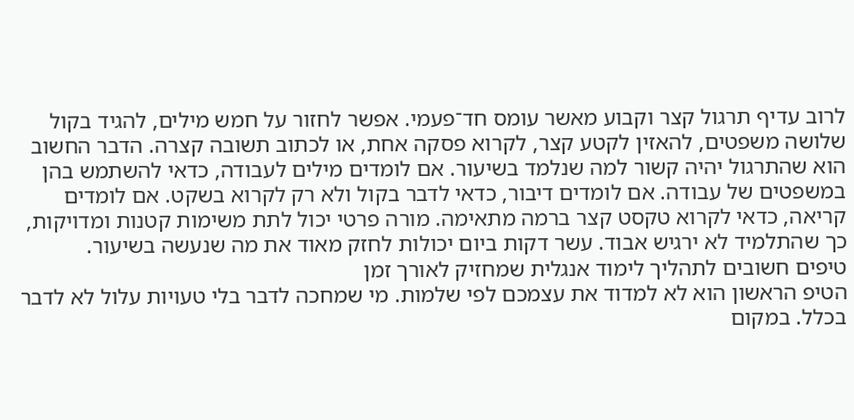לרוב עדיף תרגול קצר וקבוע מאשר עומס חד־פעמי. אפשר לחזור על חמש מילים, להגיד בקול שלושה משפטים, להאזין לקטע קצר, לקרוא פסקה אחת, או לכתוב תשובה קצרה. הדבר החשוב הוא שהתרגול יהיה קשור למה שנלמד בשיעור. אם לומדים מילים לעבודה, כדאי להשתמש בהן במשפטים של עבודה. אם לומדים דיבור, כדאי לדבר בקול ולא רק לקרוא בשקט. אם לומדים קריאה, כדאי לקרוא טקסט קצר ברמה מתאימה. מורה פרטי יכול לתת משימות קטנות ומדויקות, כך שהתלמיד לא ירגיש אבוד. עשר דקות ביום יכולות לחזק מאוד את מה שנעשה בשיעור.
טיפים חשובים לתהליך לימוד אנגלית שמחזיק לאורך זמן
הטיפ הראשון הוא לא למדוד את עצמכם לפי שלמות. מי שמחכה לדבר בלי טעויות עלול לא לדבר בכלל. במקום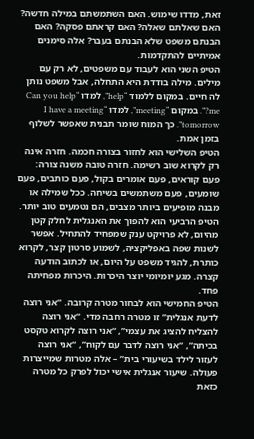זאת, מדדו שימוש. האם השתמשתם במילה חדשה? האם שאלתם שאלה? האם קראתם פסקה? האם הבנתם משפט שלא הבנתם בעבר? אלה סימנים אמיתיים להתקדמות.
הטיפ השני הוא לעבוד עם משפטים, לא רק עם מילים. מילה בודדת היא התחלה, אבל משפט נותן לה חיים. במקום ללמוד “help”, למדו “Can you help me?”. במקום “meeting”, למדו “I have a meeting tomorrow”. כך המוח שומר תבנית שאפשר לשלוף בזמן אמת.
הטיפ השלישי הוא לחזור בצורה חכמה. חזרה אינה רק לקרוא שוב רשימה. חזרה טובה משנה צורה: פעם קוראים, פעם אומרים בקול, פעם כותבים, פעם שומעים, פעם משתמשים בשיחה. ככל שמילה או מבנה מופיעים ביותר מצבים, הם נטמעים טוב יותר.
הטיפ הרביעי הוא להפוך את האנגלית לחלק קטן מהיום, לא פרויקט ענק שמפחיד להתחיל. אפשר לשנות שפה באפליקציה, לשמוע סרטון קצר, לקרוא כותרת, להגיד משפט על היום, או לכתוב הודעה קצרה. מגע יומיומי יוצר היכרות. היכרות מפחיתה פחד.
הטיפ החמישי הוא לבחור מטרה קרובה. “אני רוצה לדעת אנגלית” זו מטרה רחבה מדי. “אני רוצה להצליח להציג את עצמי”, “אני רוצה לקרוא טקסט בכיתה”, “אני רוצה לדבר עם לקוח”, “אני רוצה לעזור לילד בשיעורי בית” – אלה מטרות שמייצרות פעולה. שיעור אנגלית אישי יכול לפרק כל מטרה כזאת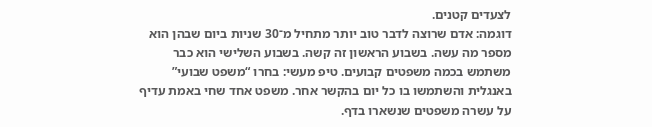לצעדים קטנים.
דוגמה: אדם שרוצה לדבר טוב יותר מתחיל מ־30 שניות ביום שבהן הוא מספר מה עשה. בשבוע הראשון זה קשה. בשבוע השלישי הוא כבר משתמש בכמה משפטים קבועים. טיפ מעשי: בחרו “משפט שבועי” באנגלית והשתמשו בו כל יום בהקשר אחר. משפט אחד שחי באמת עדיף על עשרה משפטים שנשארו בדף.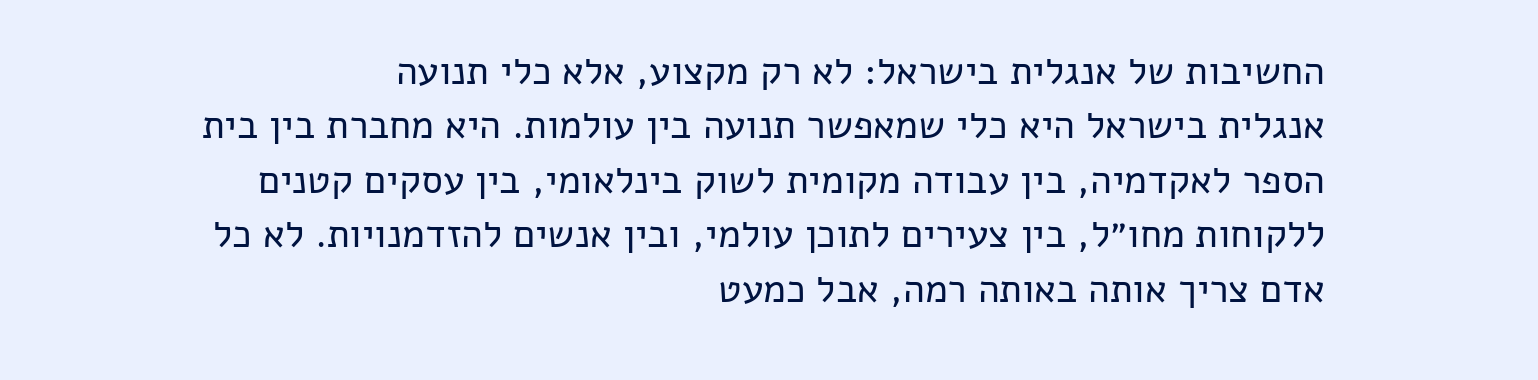החשיבות של אנגלית בישראל: לא רק מקצוע, אלא כלי תנועה
אנגלית בישראל היא כלי שמאפשר תנועה בין עולמות. היא מחברת בין בית הספר לאקדמיה, בין עבודה מקומית לשוק בינלאומי, בין עסקים קטנים ללקוחות מחו״ל, בין צעירים לתוכן עולמי, ובין אנשים להזדמנויות. לא כל אדם צריך אותה באותה רמה, אבל כמעט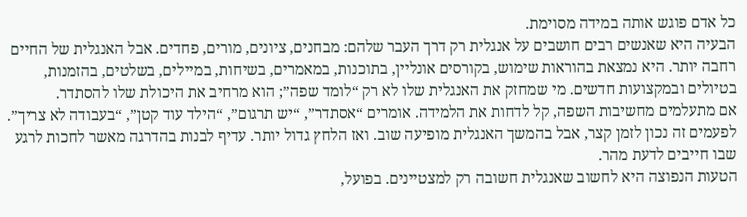כל אדם פוגש אותה במידה מסוימת.
הבעיה היא שאנשים רבים חושבים על אנגלית רק דרך העבר שלהם: מבחנים, ציונים, מורים, פחדים. אבל האנגלית של החיים רחבה יותר. היא נמצאת בהוראות שימוש, בקורסים אונליין, בתוכנות, במאמרים, בשיחות, במיילים, בשלטים, בהזמנות, בטיולים ובמקצועות חדשים. מי שמחזק את האנגלית שלו לא רק “לומד שפה”; הוא מרחיב את היכולת שלו להסתדר.
אם מתעלמים מחשיבות השפה, קל לדחות את הלמידה. אומרים “אסתדר”, “יש תרגום”, “הילד עוד קטן”, “בעבודה לא צריך”. לפעמים זה נכון לזמן קצר, אבל בהמשך האנגלית מופיעה שוב. ואז הלחץ גדול יותר. עדיף לבנות בהדרגה מאשר לחכות לרגע שבו חייבים לדעת מהר.
הטעות הנפוצה היא לחשוב שאנגלית חשובה רק למצטיינים. בפועל,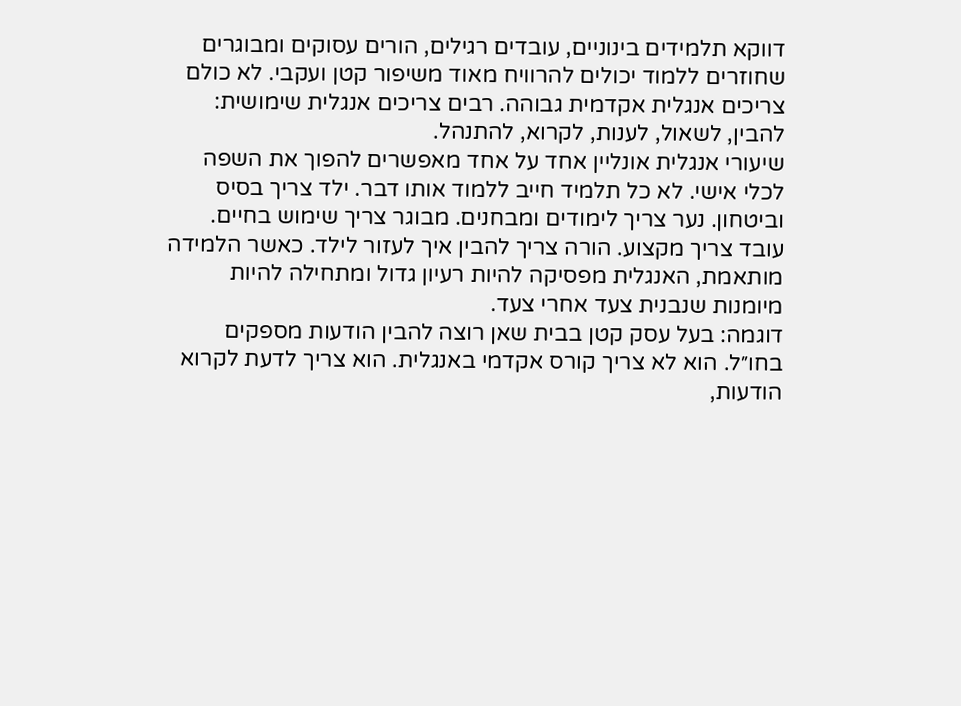דווקא תלמידים בינוניים, עובדים רגילים, הורים עסוקים ומבוגרים שחוזרים ללמוד יכולים להרוויח מאוד משיפור קטן ועקבי. לא כולם צריכים אנגלית אקדמית גבוהה. רבים צריכים אנגלית שימושית: להבין, לשאול, לענות, לקרוא, להתנהל.
שיעורי אנגלית אונליין אחד על אחד מאפשרים להפוך את השפה לכלי אישי. לא כל תלמיד חייב ללמוד אותו דבר. ילד צריך בסיס וביטחון. נער צריך לימודים ומבחנים. מבוגר צריך שימוש בחיים. עובד צריך מקצוע. הורה צריך להבין איך לעזור לילד. כאשר הלמידה מותאמת, האנגלית מפסיקה להיות רעיון גדול ומתחילה להיות מיומנות שנבנית צעד אחרי צעד.
דוגמה: בעל עסק קטן בבית שאן רוצה להבין הודעות מספקים בחו״ל. הוא לא צריך קורס אקדמי באנגלית. הוא צריך לדעת לקרוא הודעות,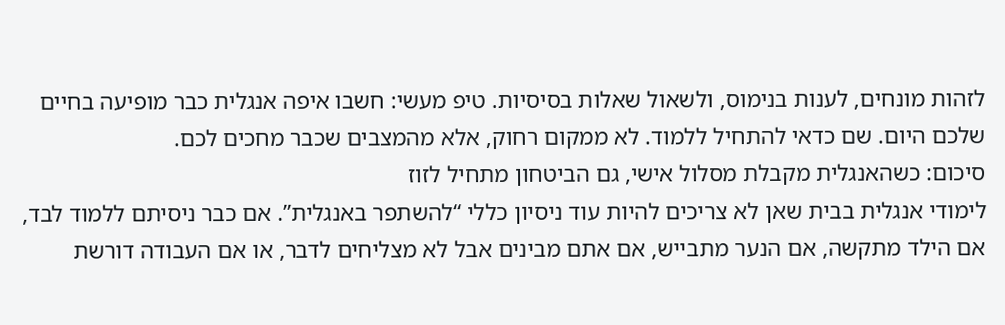לזהות מונחים, לענות בנימוס, ולשאול שאלות בסיסיות. טיפ מעשי: חשבו איפה אנגלית כבר מופיעה בחיים שלכם היום. שם כדאי להתחיל ללמוד. לא ממקום רחוק, אלא מהמצבים שכבר מחכים לכם.
סיכום: כשהאנגלית מקבלת מסלול אישי, גם הביטחון מתחיל לזוז
לימודי אנגלית בבית שאן לא צריכים להיות עוד ניסיון כללי “להשתפר באנגלית”. אם כבר ניסיתם ללמוד לבד, אם הילד מתקשה, אם הנער מתבייש, אם אתם מבינים אבל לא מצליחים לדבר, או אם העבודה דורשת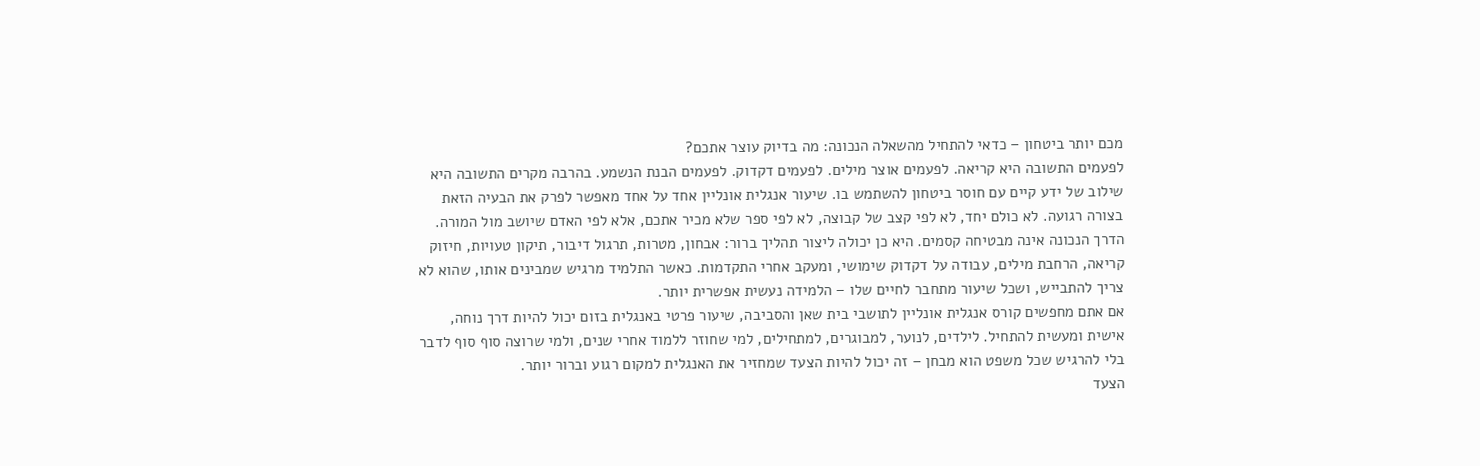מכם יותר ביטחון – כדאי להתחיל מהשאלה הנכונה: מה בדיוק עוצר אתכם?
לפעמים התשובה היא קריאה. לפעמים אוצר מילים. לפעמים דקדוק. לפעמים הבנת הנשמע. בהרבה מקרים התשובה היא שילוב של ידע קיים עם חוסר ביטחון להשתמש בו. שיעור אנגלית אונליין אחד על אחד מאפשר לפרק את הבעיה הזאת בצורה רגועה. לא כולם יחד, לא לפי קצב של קבוצה, לא לפי ספר שלא מכיר אתכם, אלא לפי האדם שיושב מול המורה.
הדרך הנכונה אינה מבטיחה קסמים. היא כן יכולה ליצור תהליך ברור: אבחון, מטרות, תרגול דיבור, תיקון טעויות, חיזוק קריאה, הרחבת מילים, עבודה על דקדוק שימושי, ומעקב אחרי התקדמות. כאשר התלמיד מרגיש שמבינים אותו, שהוא לא צריך להתבייש, ושכל שיעור מתחבר לחיים שלו – הלמידה נעשית אפשרית יותר.
אם אתם מחפשים קורס אנגלית אונליין לתושבי בית שאן והסביבה, שיעור פרטי באנגלית בזום יכול להיות דרך נוחה, אישית ומעשית להתחיל. לילדים, לנוער, למבוגרים, למתחילים, למי שחוזר ללמוד אחרי שנים, ולמי שרוצה סוף סוף לדבר בלי להרגיש שכל משפט הוא מבחן – זה יכול להיות הצעד שמחזיר את האנגלית למקום רגוע וברור יותר.
הצעד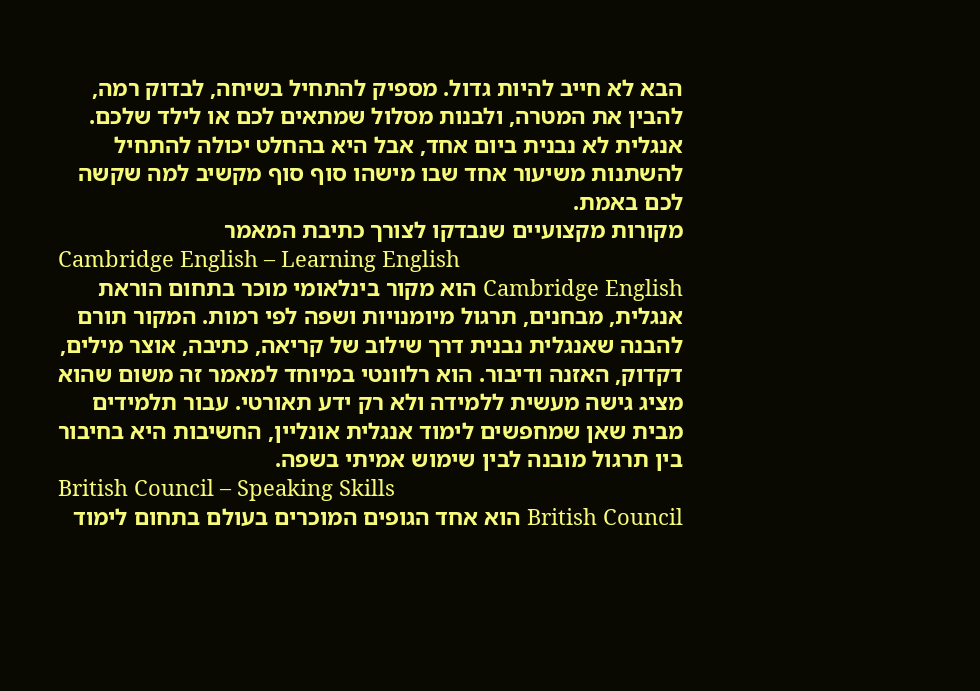הבא לא חייב להיות גדול. מספיק להתחיל בשיחה, לבדוק רמה, להבין את המטרה, ולבנות מסלול שמתאים לכם או לילד שלכם. אנגלית לא נבנית ביום אחד, אבל היא בהחלט יכולה להתחיל להשתנות משיעור אחד שבו מישהו סוף סוף מקשיב למה שקשה לכם באמת.
מקורות מקצועיים שנבדקו לצורך כתיבת המאמר
Cambridge English – Learning English
Cambridge English הוא מקור בינלאומי מוכר בתחום הוראת אנגלית, מבחנים, תרגול מיומנויות ושפה לפי רמות. המקור תורם להבנה שאנגלית נבנית דרך שילוב של קריאה, כתיבה, אוצר מילים, דקדוק, האזנה ודיבור. הוא רלוונטי במיוחד למאמר זה משום שהוא מציג גישה מעשית ללמידה ולא רק ידע תאורטי. עבור תלמידים מבית שאן שמחפשים לימוד אנגלית אונליין, החשיבות היא בחיבור בין תרגול מובנה לבין שימוש אמיתי בשפה.
British Council – Speaking Skills
British Council הוא אחד הגופים המוכרים בעולם בתחום לימוד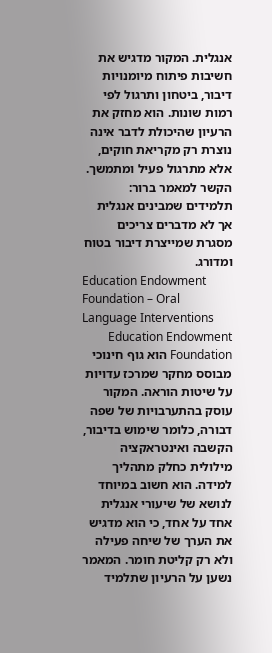אנגלית. המקור מדגיש את חשיבות פיתוח מיומנויות דיבור, ביטחון ותרגול לפי רמות שונות. הוא מחזק את הרעיון שהיכולת לדבר אינה נוצרת רק מקריאת חוקים, אלא מתרגול פעיל ומתמשך. הקשר למאמר ברור: תלמידים שמבינים אנגלית אך לא מדברים צריכים מסגרת שמייצרת דיבור בטוח ומדורג.
Education Endowment Foundation – Oral Language Interventions
Education Endowment Foundation הוא גוף חינוכי מבוסס מחקר שמרכז עדויות על שיטות הוראה. המקור עוסק בהתערבויות של שפה דבורה, כלומר שימוש בדיבור, הקשבה ואינטראקציה מילולית כחלק מתהליך למידה. הוא חשוב במיוחד לנושא של שיעורי אנגלית אחד על אחד, כי הוא מדגיש את הערך של שיחה פעילה ולא רק קליטת חומר. המאמר נשען על הרעיון שתלמיד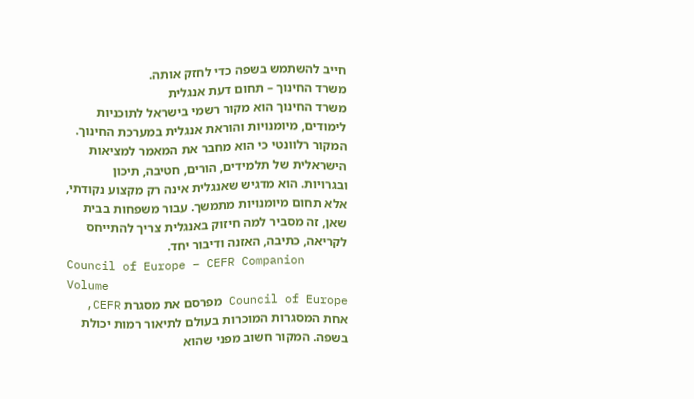חייב להשתמש בשפה כדי לחזק אותה.
משרד החינוך – תחום דעת אנגלית
משרד החינוך הוא מקור רשמי בישראל לתוכניות לימודים, מיומנויות והוראת אנגלית במערכת החינוך. המקור רלוונטי כי הוא מחבר את המאמר למציאות הישראלית של תלמידים, הורים, חטיבה, תיכון ובגרויות. הוא מדגיש שאנגלית אינה רק מקצוע נקודתי, אלא תחום מיומנויות מתמשך. עבור משפחות בבית שאן, זה מסביר למה חיזוק באנגלית צריך להתייחס לקריאה, כתיבה, האזנה ודיבור יחד.
Council of Europe – CEFR Companion Volume
Council of Europe מפרסם את מסגרת CEFR, אחת המסגרות המוכרות בעולם לתיאור רמות יכולת בשפה. המקור חשוב מפני שהוא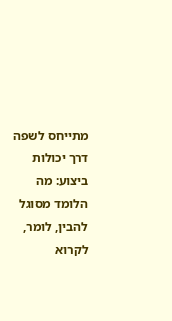מתייחס לשפה דרך יכולות ביצוע: מה הלומד מסוגל להבין, לומר, לקרוא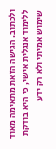ולכתוב. הגישה הזאת מתאימה מאוד ללימוד אנגלית אישי, כי היא בודקת שימוש אמיתי ולא רק ידע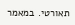תאורטי. במאמר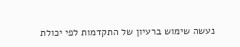נעשה שימוש ברעיון של התקדמות לפי יכולת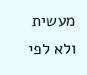מעשית ולא לפי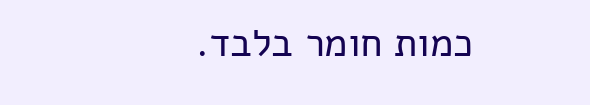כמות חומר בלבד.